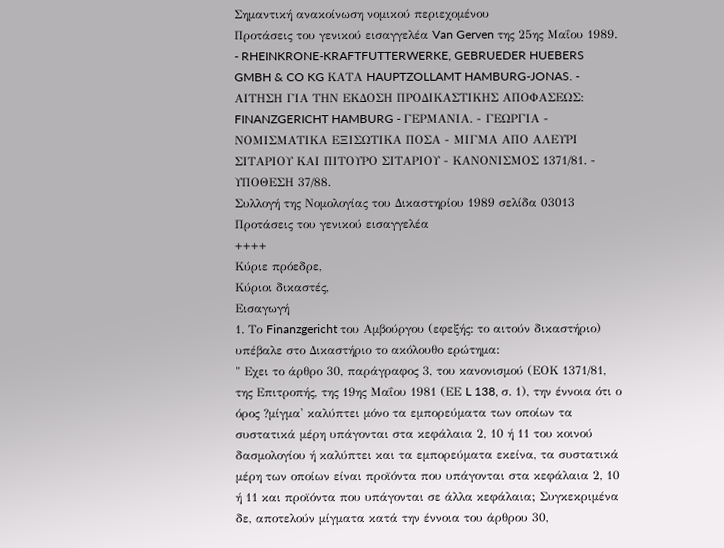Σημαντική ανακοίνωση νομικού περιεχομένου
Προτάσεις του γενικού εισαγγελέα Van Gerven της 25ης Μαΐου 1989. - RHEINKRONE-KRAFTFUTTERWERKE, GEBRUEDER HUEBERS GMBH & CO KG ΚΑΤΑ HAUPTZOLLAMT HAMBURG-JONAS. - ΑΙΤΗΣΗ ΓΙΑ ΤΗΝ ΕΚΔΟΣΗ ΠΡΟΔΙΚΑΣΤΙΚΗΣ ΑΠΟΦΑΣΕΩΣ: FINANZGERICHT HAMBURG - ΓΕΡΜΑΝΙΑ. - ΓΕΩΡΓΙΑ - ΝΟΜΙΣΜΑΤΙΚΑ ΕΞΙΣΩΤΙΚΑ ΠΟΣΑ - ΜΙΓΜΑ ΑΠΟ ΑΛΕΥΡΙ ΣΙΤΑΡΙΟΥ ΚΑΙ ΠΙΤΟΥΡΟ ΣΙΤΑΡΙΟΥ - ΚΑΝΟΝΙΣΜΟΣ 1371/81. - ΥΠΟΘΕΣΗ 37/88.
Συλλογή της Νομολογίας του Δικαστηρίου 1989 σελίδα 03013
Προτάσεις του γενικού εισαγγελέα
++++
Κύριε πρόεδρε,
Κύριοι δικαστές,
Εισαγωγή
1. Το Finanzgericht του Αμβούργου (εφεξής: το αιτούν δικαστήριο) υπέβαλε στο Δικαστήριο το ακόλουθο ερώτημα:
" Εχει το άρθρο 30, παράγραφος 3, του κανονισμού (ΕΟΚ 1371/81, της Επιτροπής, της 19ης Μαΐου 1981 (ΕΕ L 138, σ. 1), την έννοια ότι ο όρος ?μίγμα' καλύπτει μόνο τα εμπορεύματα των οποίων τα συστατικά μέρη υπάγονται στα κεφάλαια 2, 10 ή 11 του κοινού δασμολογίου ή καλύπτει και τα εμπορεύματα εκείνα, τα συστατικά μέρη των οποίων είναι προϊόντα που υπάγονται στα κεφάλαια 2, 10 ή 11 και προϊόντα που υπάγονται σε άλλα κεφάλαια; Συγκεκριμένα δε, αποτελούν μίγματα κατά την έννοια του άρθρου 30,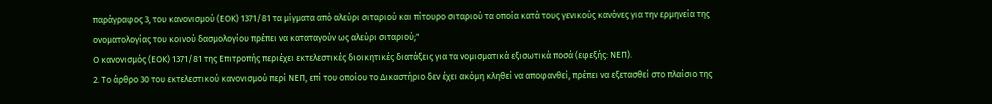παράγραφος 3, του κανονισμού (ΕΟΚ) 1371/81 τα μίγματα από αλεύρι σιταριού και πίτουρο σιταριού τα οποία κατά τους γενικούς κανόνες για την ερμηνεία της ονοματολογίας του κοινού δασμολογίου πρέπει να καταταγούν ως αλεύρι σιταριού;"
Ο κανονισμός (ΕΟΚ) 1371/81 της Επιτροπής περιέχει εκτελεστικές διοικητικές διατάξεις για τα νομισματικά εξισωτικά ποσά (εφεξής: ΝΕΠ).
2. Το άρθρο 30 του εκτελεστικού κανονισμού περί ΝΕΠ, επί του οποίου το Δικαστήριο δεν έχει ακόμη κληθεί να αποφανθεί, πρέπει να εξετασθεί στο πλαίσιο της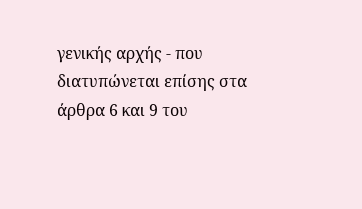γενικής αρχής - που διατυπώνεται επίσης στα άρθρα 6 και 9 του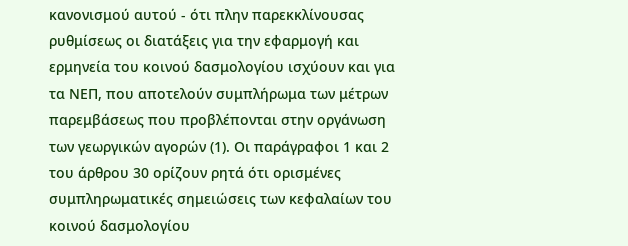κανονισμού αυτού - ότι πλην παρεκκλίνουσας ρυθμίσεως οι διατάξεις για την εφαρμογή και ερμηνεία του κοινού δασμολογίου ισχύουν και για τα ΝΕΠ, που αποτελούν συμπλήρωμα των μέτρων παρεμβάσεως που προβλέπονται στην οργάνωση των γεωργικών αγορών (1). Οι παράγραφοι 1 και 2 του άρθρου 30 ορίζουν ρητά ότι ορισμένες συμπληρωματικές σημειώσεις των κεφαλαίων του κοινού δασμολογίου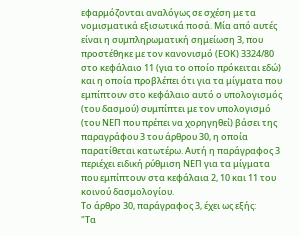εφαρμόζονται αναλόγως σε σχέση με τα νομισματικά εξισωτικά ποσά. Μία από αυτές είναι η συμπληρωματική σημείωση 3, που προστέθηκε με τον κανονισμό (ΕΟΚ) 3324/80 στο κεφάλαιο 11 (για το οποίο πρόκειται εδώ) και η οποία προβλέπει ότι για τα μίγματα που εμπίπτουν στο κεφάλαιο αυτό ο υπολογισμός (του δασμού) συμπίπτει με τον υπολογισμό (του ΝΕΠ που πρέπει να χορηγηθεί) βάσει της παραγράφου 3 του άρθρου 30, η οποία παρατίθεται κατωτέρω. Αυτή η παράγραφος 3 περιέχει ειδική ρύθμιση ΝΕΠ για τα μίγματα που εμπίπτουν στα κεφάλαια 2, 10 και 11 του κοινού δασμολογίου.
Το άρθρο 30, παράγραφος 3, έχει ως εξής:
"Τα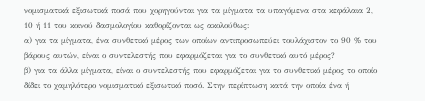νομισματικά εξισωτικά ποσά που χορηγούνται για τα μίγματα τα υπαγόμενα στα κεφάλαια 2, 10 ή 11 του κοινού δασμολογίου καθορίζονται ως ακολούθως:
α) για τα μίγματα, ένα συνθετικό μέρος των οποίων αντιπροσωπεύει τουλάχιστον το 90 % του βάρους αυτών, είναι ο συντελεστής που εφαρμόζεται για το συνθετικό αυτό μέρος?
β) για τα άλλα μίγματα, είναι ο συντελεστής που εφαρμόζεται για το συνθετικό μέρος το οποίο δίδει το χαμηλότερο νομισματικό εξισωτικό ποσό. Στην περίπτωση κατά την οποία ένα ή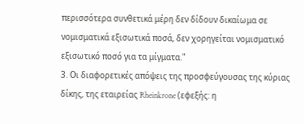περισσότερα συνθετικά μέρη δεν δίδουν δικαίωμα σε νομισματικά εξισωτικά ποσά, δεν χορηγείται νομισματικό εξισωτικό ποσό για τα μίγματα."
3. Οι διαφορετικές απόψεις της προσφεύγουσας της κύριας δίκης, της εταιρείας Rheinkrone (εφεξής: η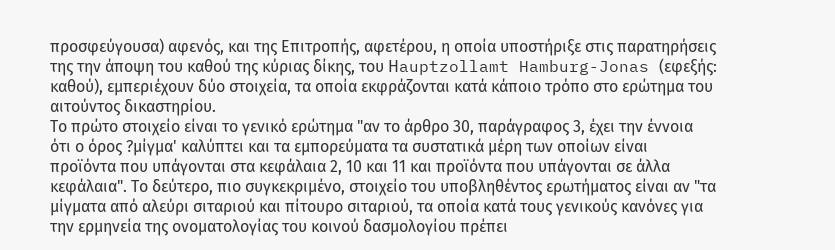προσφεύγουσα) αφενός, και της Επιτροπής, αφετέρου, η οποία υποστήριξε στις παρατηρήσεις της την άποψη του καθού της κύριας δίκης, του Ηauptzollamt Hamburg-Jonas (εφεξής: καθού), εμπεριέχουν δύο στοιχεία, τα οποία εκφράζονται κατά κάποιο τρόπο στο ερώτημα του αιτούντος δικαστηρίου.
Το πρώτο στοιχείο είναι το γενικό ερώτημα "αν το άρθρο 30, παράγραφος 3, έχει την έννοια ότι ο όρος ?μίγμα' καλύπτει και τα εμπορεύματα τα συστατικά μέρη των οποίων είναι προϊόντα που υπάγονται στα κεφάλαια 2, 10 και 11 και προϊόντα που υπάγονται σε άλλα κεφάλαια". Το δεύτερο, πιο συγκεκριμένο, στοιχείο του υποβληθέντος ερωτήματος είναι αν "τα μίγματα από αλεύρι σιταριού και πίτουρο σιταριού, τα οποία κατά τους γενικούς κανόνες για την ερμηνεία της ονοματολογίας του κοινού δασμολογίου πρέπει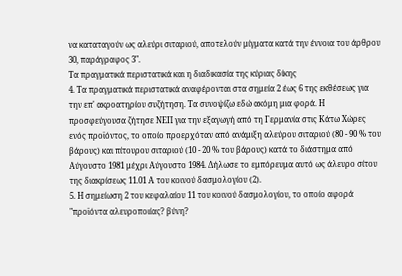να καταταγούν ως αλεύρι σιταριού, αποτελούν μίγματα κατά την έννοια του άρθρου 30, παράγραφος 3".
Τα πραγματικά περιστατικά και η διαδικασία της κύριας δίκης
4. Τα πραγματικά περιστατικά αναφέρονται στα σημεία 2 έως 6 της εκθέσεως για την επ' ακροατηρίου συζήτηση. Τα συνοψίζω εδώ ακόμη μια φορά. Η προσφεύγουσα ζήτησε ΝΕΠ για την εξαγωγή από τη Γερμανία στις Κάτω Χώρες ενός προϊόντος, το οποίο προερχόταν από ανάμιξη αλεύρου σιταριού (80 - 90 % του βάρους) και πίτουρου σιταριού (10 - 20 % του βάρους) κατά το διάστημα από Αύγουστο 1981 μέχρι Αύγουστο 1984. Δήλωσε το εμπόρευμα αυτό ως άλευρο σίτου της διακρίσεως 11.01 Α του κοινού δασμολογίου (2).
5. Η σημείωση 2 του κεφαλαίου 11 του κοινού δασμολογίου, το οποίο αφορά "προϊόντα αλευροποιίας? βύνη?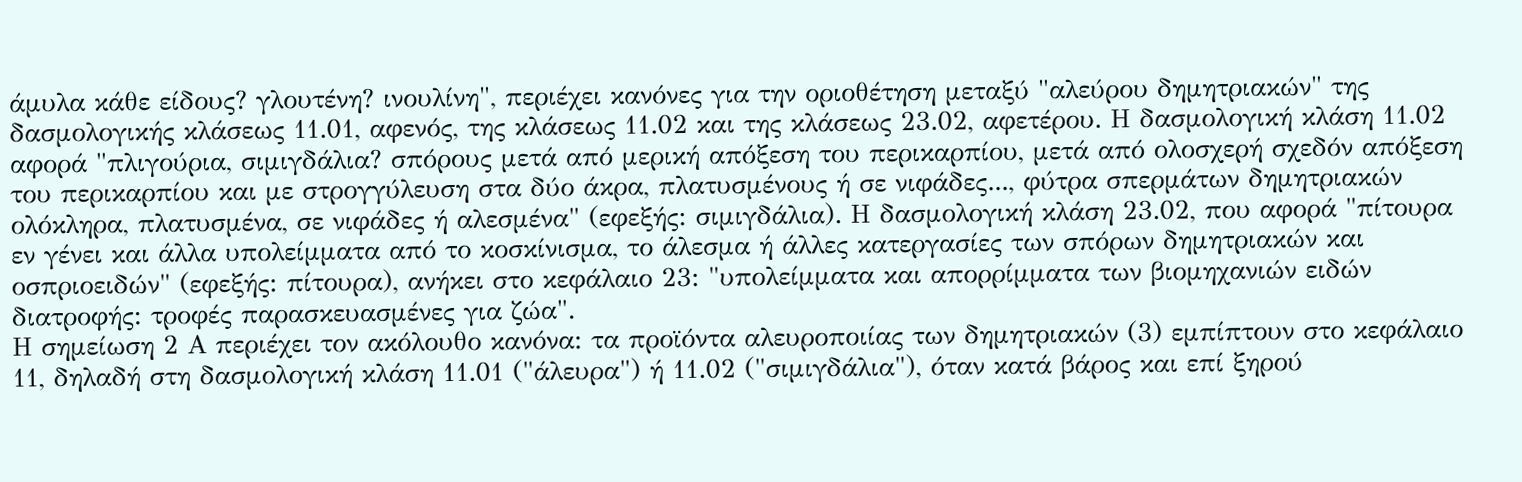άμυλα κάθε είδους? γλουτένη? ινουλίνη", περιέχει κανόνες για την οριοθέτηση μεταξύ "αλεύρου δημητριακών" της δασμολογικής κλάσεως 11.01, αφενός, της κλάσεως 11.02 και της κλάσεως 23.02, αφετέρου. Η δασμολογική κλάση 11.02 αφορά "πλιγούρια, σιμιγδάλια? σπόρους μετά από μερική απόξεση του περικαρπίου, μετά από ολοσχερή σχεδόν απόξεση του περικαρπίου και με στρογγύλευση στα δύο άκρα, πλατυσμένους ή σε νιφάδες..., φύτρα σπερμάτων δημητριακών ολόκληρα, πλατυσμένα, σε νιφάδες ή αλεσμένα" (εφεξής: σιμιγδάλια). Η δασμολογική κλάση 23.02, που αφορά "πίτουρα εν γένει και άλλα υπολείμματα από το κοσκίνισμα, το άλεσμα ή άλλες κατεργασίες των σπόρων δημητριακών και οσπριοειδών" (εφεξής: πίτουρα), ανήκει στο κεφάλαιο 23: "υπολείμματα και απορρίμματα των βιομηχανιών ειδών διατροφής: τροφές παρασκευασμένες για ζώα".
Η σημείωση 2 Α περιέχει τον ακόλουθο κανόνα: τα προϊόντα αλευροποιίας των δημητριακών (3) εμπίπτουν στο κεφάλαιο 11, δηλαδή στη δασμολογική κλάση 11.01 ("άλευρα") ή 11.02 ("σιμιγδάλια"), όταν κατά βάρος και επί ξηρού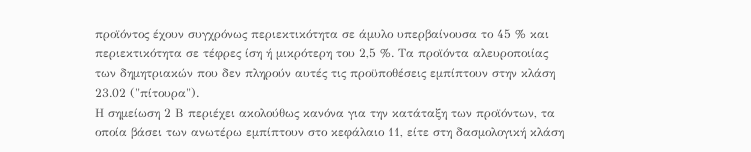προϊόντος έχουν συγχρόνως περιεκτικότητα σε άμυλο υπερβαίνουσα το 45 % και περιεκτικότητα σε τέφρες ίση ή μικρότερη του 2,5 %. Τα προϊόντα αλευροποιίας των δημητριακών που δεν πληρούν αυτές τις προϋποθέσεις εμπίπτουν στην κλάση 23.02 ("πίτουρα").
Η σημείωση 2 Β περιέχει ακολούθως κανόνα για την κατάταξη των προϊόντων, τα οποία βάσει των ανωτέρω εμπίπτουν στο κεφάλαιο 11, είτε στη δασμολογική κλάση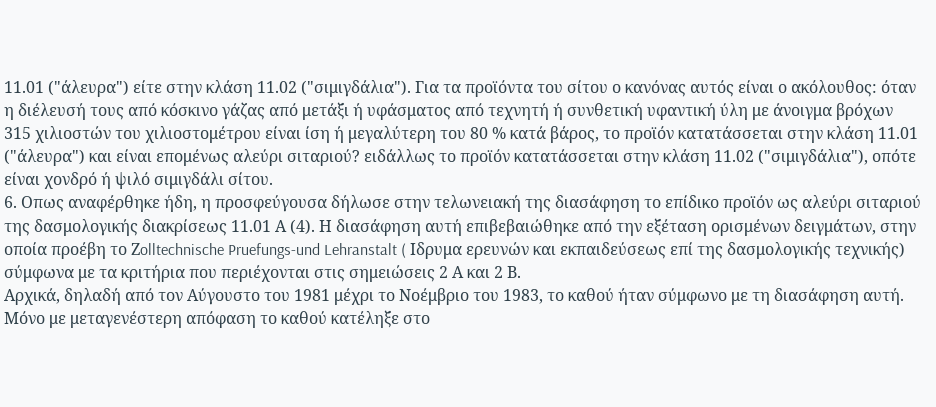11.01 ("άλευρα") είτε στην κλάση 11.02 ("σιμιγδάλια"). Για τα προϊόντα του σίτου ο κανόνας αυτός είναι ο ακόλουθος: όταν η διέλευσή τους από κόσκινο γάζας από μετάξι ή υφάσματος από τεχνητή ή συνθετική υφαντική ύλη με άνοιγμα βρόχων 315 χιλιοστών του χιλιοστομέτρου είναι ίση ή μεγαλύτερη του 80 % κατά βάρος, το προϊόν κατατάσσεται στην κλάση 11.01 ("άλευρα") και είναι επομένως αλεύρι σιταριού? ειδάλλως το προϊόν κατατάσσεται στην κλάση 11.02 ("σιμιγδάλια"), οπότε είναι χονδρό ή ψιλό σιμιγδάλι σίτου.
6. Οπως αναφέρθηκε ήδη, η προσφεύγουσα δήλωσε στην τελωνειακή της διασάφηση το επίδικο προϊόν ως αλεύρι σιταριού της δασμολογικής διακρίσεως 11.01 Α (4). Η διασάφηση αυτή επιβεβαιώθηκε από την εξέταση ορισμένων δειγμάτων, στην οποία προέβη το Ζolltechnische Pruefungs-und Lehranstalt ( Ιδρυμα ερευνών και εκπαιδεύσεως επί της δασμολογικής τεχνικής) σύμφωνα με τα κριτήρια που περιέχονται στις σημειώσεις 2 Α και 2 Β.
Αρχικά, δηλαδή από τον Αύγουστο του 1981 μέχρι το Νοέμβριο του 1983, το καθού ήταν σύμφωνο με τη διασάφηση αυτή. Μόνο με μεταγενέστερη απόφαση το καθού κατέληξε στο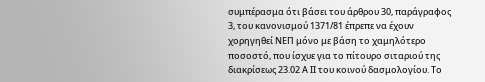συμπέρασμα ότι βάσει του άρθρου 30, παράγραφος 3, του κανονισμού 1371/81 έπρεπε να έχουν χορηγηθεί ΝΕΠ μόνο με βάση το χαμηλότερο ποσοστό, που ίσχυε για το πίτουρο σιταριού της διακρίσεως 23.02 Α ΙΙ του κοινού δασμολογίου. Το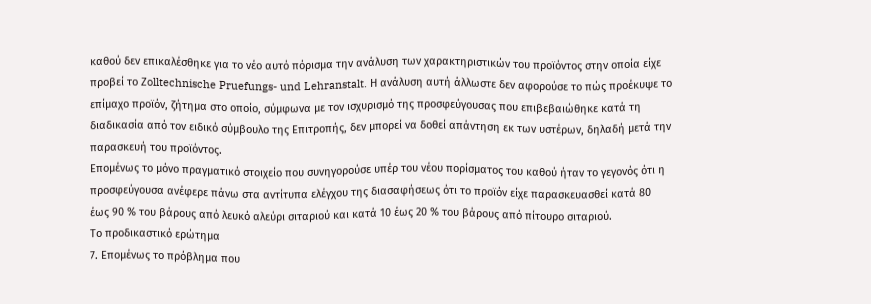καθού δεν επικαλέσθηκε για το νέο αυτό πόρισμα την ανάλυση των χαρακτηριστικών του προϊόντος στην οποία είχε προβεί το Ζolltechnische Pruefungs- und Lehranstalt. Η ανάλυση αυτή άλλωστε δεν αφορούσε το πώς προέκυψε το επίμαχο προϊόν, ζήτημα στο οποίο, σύμφωνα με τον ισχυρισμό της προσφεύγουσας που επιβεβαιώθηκε κατά τη διαδικασία από τον ειδικό σύμβουλο της Επιτροπής, δεν μπορεί να δοθεί απάντηση εκ των υστέρων, δηλαδή μετά την παρασκευή του προϊόντος.
Επομένως το μόνο πραγματικό στοιχείο που συνηγορούσε υπέρ του νέου πορίσματος του καθού ήταν το γεγονός ότι η προσφεύγουσα ανέφερε πάνω στα αντίτυπα ελέγχου της διασαφήσεως ότι το προϊόν είχε παρασκευασθεί κατά 80 έως 90 % του βάρους από λευκό αλεύρι σιταριού και κατά 10 έως 20 % του βάρους από πίτουρο σιταριού.
Το προδικαστικό ερώτημα
7. Επομένως το πρόβλημα που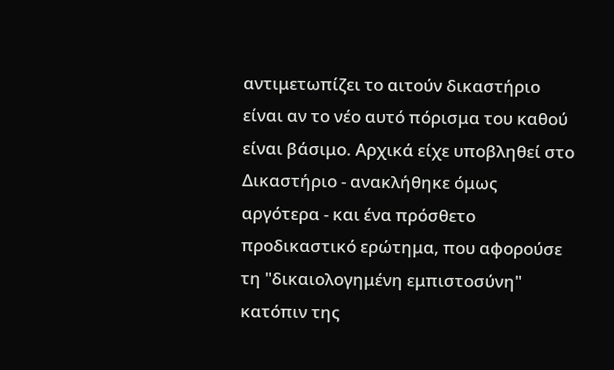αντιμετωπίζει το αιτούν δικαστήριο είναι αν το νέο αυτό πόρισμα του καθού είναι βάσιμο. Αρχικά είχε υποβληθεί στο Δικαστήριο - ανακλήθηκε όμως αργότερα - και ένα πρόσθετο προδικαστικό ερώτημα, που αφορούσε τη "δικαιολογημένη εμπιστοσύνη" κατόπιν της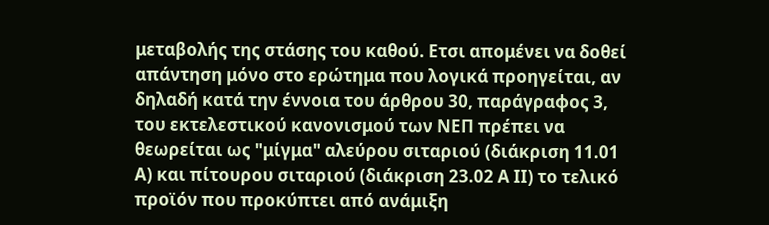μεταβολής της στάσης του καθού. Ετσι απομένει να δοθεί απάντηση μόνο στο ερώτημα που λογικά προηγείται, αν δηλαδή κατά την έννοια του άρθρου 30, παράγραφος 3, του εκτελεστικού κανονισμού των ΝΕΠ πρέπει να θεωρείται ως "μίγμα" αλεύρου σιταριού (διάκριση 11.01 Α) και πίτουρου σιταριού (διάκριση 23.02 Α ΙΙ) το τελικό προϊόν που προκύπτει από ανάμιξη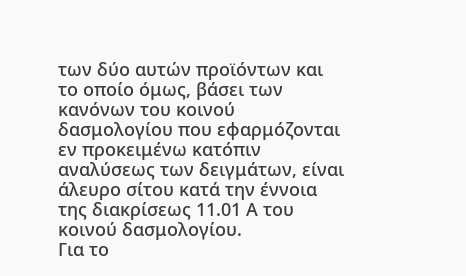των δύο αυτών προϊόντων και το οποίο όμως, βάσει των κανόνων του κοινού δασμολογίου που εφαρμόζονται εν προκειμένω κατόπιν αναλύσεως των δειγμάτων, είναι άλευρο σίτου κατά την έννοια της διακρίσεως 11.01 Α του κοινού δασμολογίου.
Για το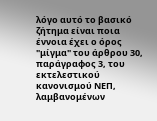λόγο αυτό το βασικό ζήτημα είναι ποια έννοια έχει ο όρος "μίγμα" του άρθρου 30, παράγραφος 3, του εκτελεστικού κανονισμού ΝΕΠ, λαμβανομένων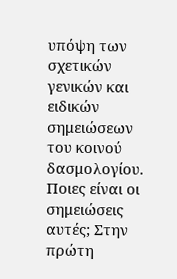υπόψη των σχετικών γενικών και ειδικών σημειώσεων του κοινού δασμολογίου. Ποιες είναι οι σημειώσεις αυτές; Στην πρώτη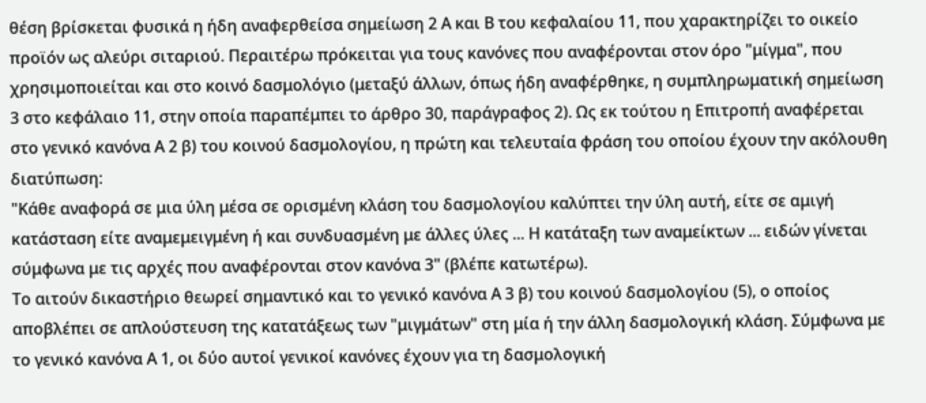θέση βρίσκεται φυσικά η ήδη αναφερθείσα σημείωση 2 Α και Β του κεφαλαίου 11, που χαρακτηρίζει το οικείο προϊόν ως αλεύρι σιταριού. Περαιτέρω πρόκειται για τους κανόνες που αναφέρονται στον όρο "μίγμα", που χρησιμοποιείται και στο κοινό δασμολόγιο (μεταξύ άλλων, όπως ήδη αναφέρθηκε, η συμπληρωματική σημείωση 3 στο κεφάλαιο 11, στην οποία παραπέμπει το άρθρο 30, παράγραφος 2). Ως εκ τούτου η Επιτροπή αναφέρεται στο γενικό κανόνα Α 2 β) του κοινού δασμολογίου, η πρώτη και τελευταία φράση του οποίου έχουν την ακόλουθη διατύπωση:
"Κάθε αναφορά σε μια ύλη μέσα σε ορισμένη κλάση του δασμολογίου καλύπτει την ύλη αυτή, είτε σε αμιγή κατάσταση είτε αναμεμειγμένη ή και συνδυασμένη με άλλες ύλες ... Η κατάταξη των αναμείκτων ... ειδών γίνεται σύμφωνα με τις αρχές που αναφέρονται στον κανόνα 3" (βλέπε κατωτέρω).
Το αιτούν δικαστήριο θεωρεί σημαντικό και το γενικό κανόνα Α 3 β) του κοινού δασμολογίου (5), ο οποίος αποβλέπει σε απλούστευση της κατατάξεως των "μιγμάτων" στη μία ή την άλλη δασμολογική κλάση. Σύμφωνα με το γενικό κανόνα Α 1, οι δύο αυτοί γενικοί κανόνες έχουν για τη δασμολογική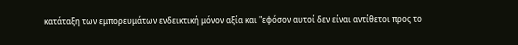κατάταξη των εμπορευμάτων ενδεικτική μόνον αξία και "εφόσον αυτοί δεν είναι αντίθετοι προς το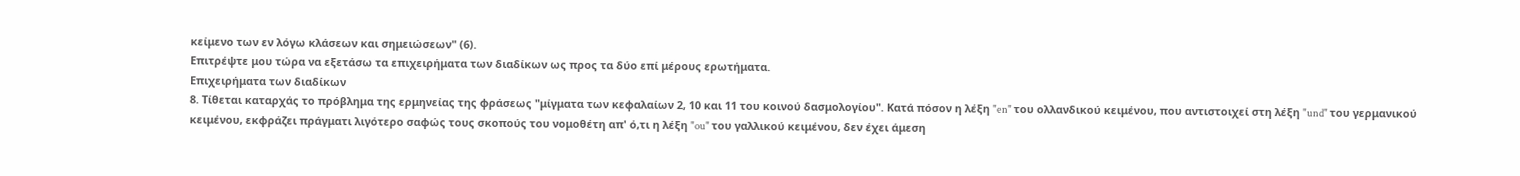κείμενο των εν λόγω κλάσεων και σημειώσεων" (6).
Επιτρέψτε μου τώρα να εξετάσω τα επιχειρήματα των διαδίκων ως προς τα δύο επί μέρους ερωτήματα.
Επιχειρήματα των διαδίκων
8. Τίθεται καταρχάς το πρόβλημα της ερμηνείας της φράσεως "μίγματα των κεφαλαίων 2, 10 και 11 του κοινού δασμολογίου". Κατά πόσον η λέξη "en" του ολλανδικού κειμένου, που αντιστοιχεί στη λέξη "und" του γερμανικού κειμένου, εκφράζει πράγματι λιγότερο σαφώς τους σκοπούς του νομοθέτη απ' ό,τι η λέξη "ou" του γαλλικού κειμένου, δεν έχει άμεση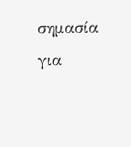σημασία για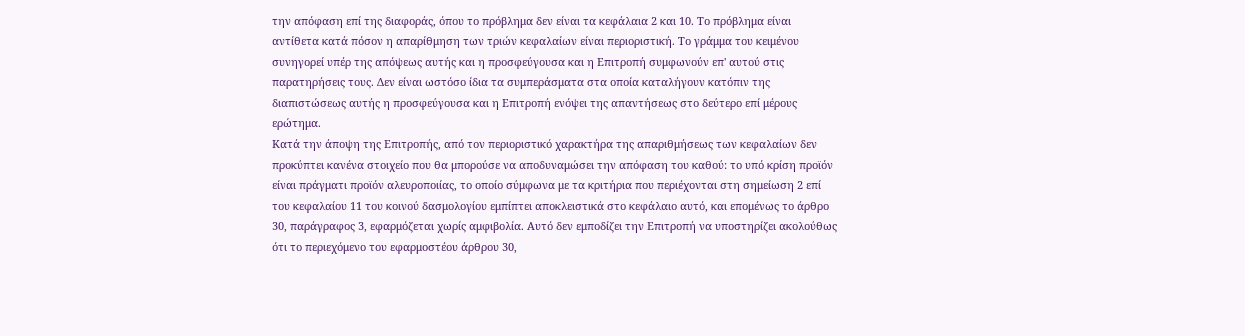την απόφαση επί της διαφοράς, όπου το πρόβλημα δεν είναι τα κεφάλαια 2 και 10. Το πρόβλημα είναι αντίθετα κατά πόσον η απαρίθμηση των τριών κεφαλαίων είναι περιοριστική. Το γράμμα του κειμένου συνηγορεί υπέρ της απόψεως αυτής και η προσφεύγουσα και η Επιτροπή συμφωνούν επ' αυτού στις παρατηρήσεις τους. Δεν είναι ωστόσο ίδια τα συμπεράσματα στα οποία καταλήγουν κατόπιν της διαπιστώσεως αυτής η προσφεύγουσα και η Επιτροπή ενόψει της απαντήσεως στο δεύτερο επί μέρους ερώτημα.
Κατά την άποψη της Επιτροπής, από τον περιοριστικό χαρακτήρα της απαριθμήσεως των κεφαλαίων δεν προκύπτει κανένα στοιχείο που θα μπορούσε να αποδυναμώσει την απόφαση του καθού: το υπό κρίση προϊόν είναι πράγματι προϊόν αλευροποιίας, το οποίο σύμφωνα με τα κριτήρια που περιέχονται στη σημείωση 2 επί του κεφαλαίου 11 του κοινού δασμολογίου εμπίπτει αποκλειστικά στο κεφάλαιο αυτό, και επομένως το άρθρο 30, παράγραφος 3, εφαρμόζεται χωρίς αμφιβολία. Αυτό δεν εμποδίζει την Επιτροπή να υποστηρίζει ακολούθως ότι το περιεχόμενο του εφαρμοστέου άρθρου 30,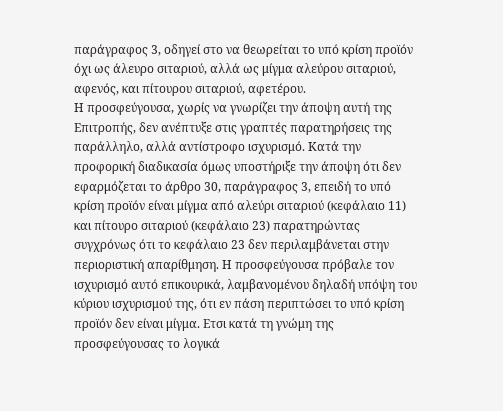παράγραφος 3, οδηγεί στο να θεωρείται το υπό κρίση προϊόν όχι ως άλευρο σιταριού, αλλά ως μίγμα αλεύρου σιταριού, αφενός, και πίτουρου σιταριού, αφετέρου.
Η προσφεύγουσα, χωρίς να γνωρίζει την άποψη αυτή της Επιτροπής, δεν ανέπτυξε στις γραπτές παρατηρήσεις της παράλληλο, αλλά αντίστροφο ισχυρισμό. Κατά την προφορική διαδικασία όμως υποστήριξε την άποψη ότι δεν εφαρμόζεται το άρθρο 30, παράγραφος 3, επειδή το υπό κρίση προϊόν είναι μίγμα από αλεύρι σιταριού (κεφάλαιο 11) και πίτουρο σιταριού (κεφάλαιο 23) παρατηρώντας συγχρόνως ότι το κεφάλαιο 23 δεν περιλαμβάνεται στην περιοριστική απαρίθμηση. Η προσφεύγουσα πρόβαλε τον ισχυρισμό αυτό επικουρικά, λαμβανομένου δηλαδή υπόψη του κύριου ισχυρισμού της, ότι εν πάση περιπτώσει το υπό κρίση προϊόν δεν είναι μίγμα. Ετσι κατά τη γνώμη της προσφεύγουσας το λογικά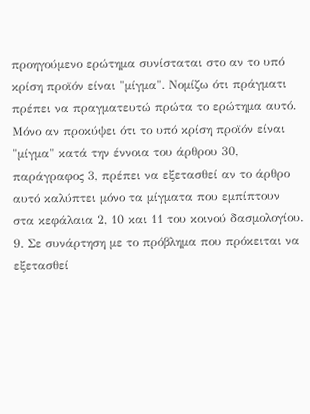προηγούμενο ερώτημα συνίσταται στο αν το υπό κρίση προϊόν είναι "μίγμα". Νομίζω ότι πράγματι πρέπει να πραγματευτώ πρώτα το ερώτημα αυτό. Μόνο αν προκύψει ότι το υπό κρίση προϊόν είναι "μίγμα" κατά την έννοια του άρθρου 30, παράγραφος 3, πρέπει να εξετασθεί αν το άρθρο αυτό καλύπτει μόνο τα μίγματα που εμπίπτουν στα κεφάλαια 2, 10 και 11 του κοινού δασμολογίου.
9. Σε συνάρτηση με το πρόβλημα που πρόκειται να εξετασθεί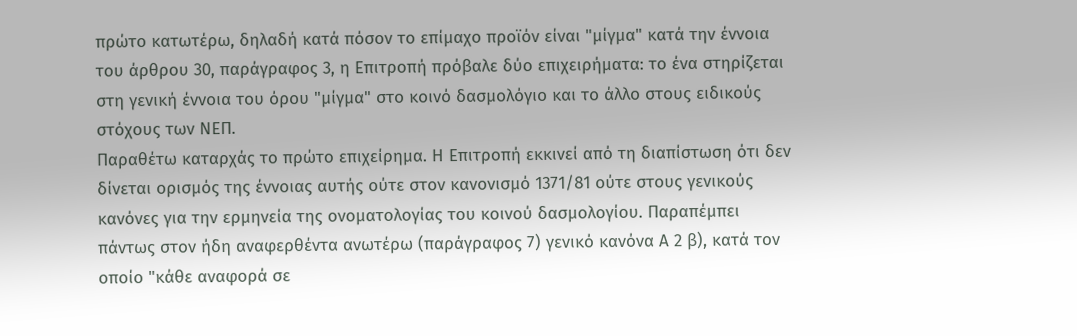πρώτο κατωτέρω, δηλαδή κατά πόσον το επίμαχο προϊόν είναι "μίγμα" κατά την έννοια του άρθρου 30, παράγραφος 3, η Επιτροπή πρόβαλε δύο επιχειρήματα: το ένα στηρίζεται στη γενική έννοια του όρου "μίγμα" στο κοινό δασμολόγιο και το άλλο στους ειδικούς στόχους των ΝΕΠ.
Παραθέτω καταρχάς το πρώτο επιχείρημα. Η Επιτροπή εκκινεί από τη διαπίστωση ότι δεν δίνεται ορισμός της έννοιας αυτής ούτε στον κανονισμό 1371/81 ούτε στους γενικούς κανόνες για την ερμηνεία της ονοματολογίας του κοινού δασμολογίου. Παραπέμπει πάντως στον ήδη αναφερθέντα ανωτέρω (παράγραφος 7) γενικό κανόνα Α 2 β), κατά τον οποίο "κάθε αναφορά σε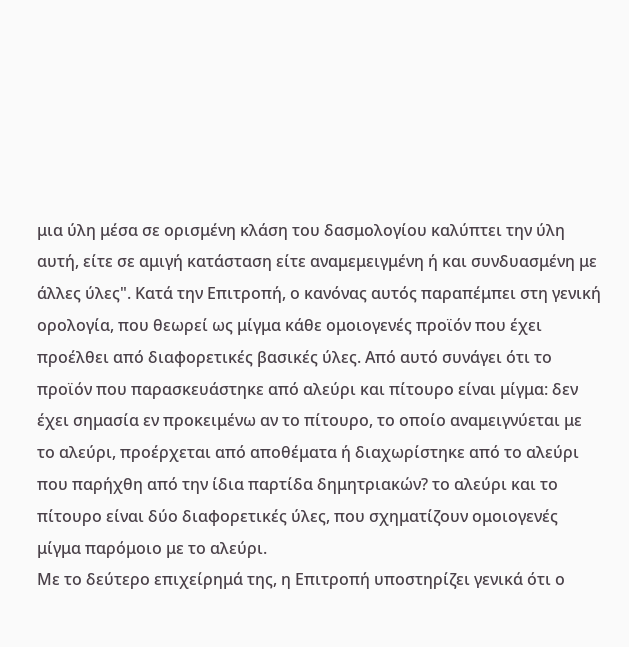μια ύλη μέσα σε ορισμένη κλάση του δασμολογίου καλύπτει την ύλη αυτή, είτε σε αμιγή κατάσταση είτε αναμεμειγμένη ή και συνδυασμένη με άλλες ύλες". Κατά την Επιτροπή, ο κανόνας αυτός παραπέμπει στη γενική ορολογία, που θεωρεί ως μίγμα κάθε ομοιογενές προϊόν που έχει προέλθει από διαφορετικές βασικές ύλες. Από αυτό συνάγει ότι το προϊόν που παρασκευάστηκε από αλεύρι και πίτουρο είναι μίγμα: δεν έχει σημασία εν προκειμένω αν το πίτουρο, το οποίο αναμειγνύεται με το αλεύρι, προέρχεται από αποθέματα ή διαχωρίστηκε από το αλεύρι που παρήχθη από την ίδια παρτίδα δημητριακών? το αλεύρι και το πίτουρο είναι δύο διαφορετικές ύλες, που σχηματίζουν ομοιογενές μίγμα παρόμοιο με το αλεύρι.
Με το δεύτερο επιχείρημά της, η Επιτροπή υποστηρίζει γενικά ότι ο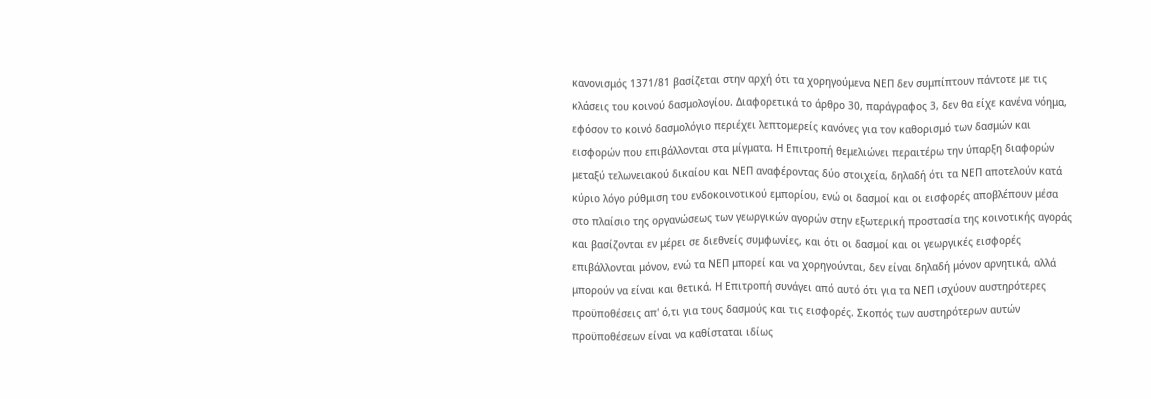κανονισμός 1371/81 βασίζεται στην αρχή ότι τα χορηγούμενα ΝΕΠ δεν συμπίπτουν πάντοτε με τις κλάσεις του κοινού δασμολογίου. Διαφορετικά το άρθρο 30, παράγραφος 3, δεν θα είχε κανένα νόημα, εφόσον το κοινό δασμολόγιο περιέχει λεπτομερείς κανόνες για τον καθορισμό των δασμών και εισφορών που επιβάλλονται στα μίγματα. Η Επιτροπή θεμελιώνει περαιτέρω την ύπαρξη διαφορών μεταξύ τελωνειακού δικαίου και ΝΕΠ αναφέροντας δύο στοιχεία, δηλαδή ότι τα ΝΕΠ αποτελούν κατά κύριο λόγο ρύθμιση του ενδοκοινοτικού εμπορίου, ενώ οι δασμοί και οι εισφορές αποβλέπουν μέσα στο πλαίσιο της οργανώσεως των γεωργικών αγορών στην εξωτερική προστασία της κοινοτικής αγοράς και βασίζονται εν μέρει σε διεθνείς συμφωνίες, και ότι οι δασμοί και οι γεωργικές εισφορές επιβάλλονται μόνον, ενώ τα ΝΕΠ μπορεί και να χορηγούνται, δεν είναι δηλαδή μόνον αρνητικά, αλλά μπορούν να είναι και θετικά. Η Επιτροπή συνάγει από αυτό ότι για τα ΝΕΠ ισχύουν αυστηρότερες προϋποθέσεις απ' ό,τι για τους δασμούς και τις εισφορές. Σκοπός των αυστηρότερων αυτών προϋποθέσεων είναι να καθίσταται ιδίως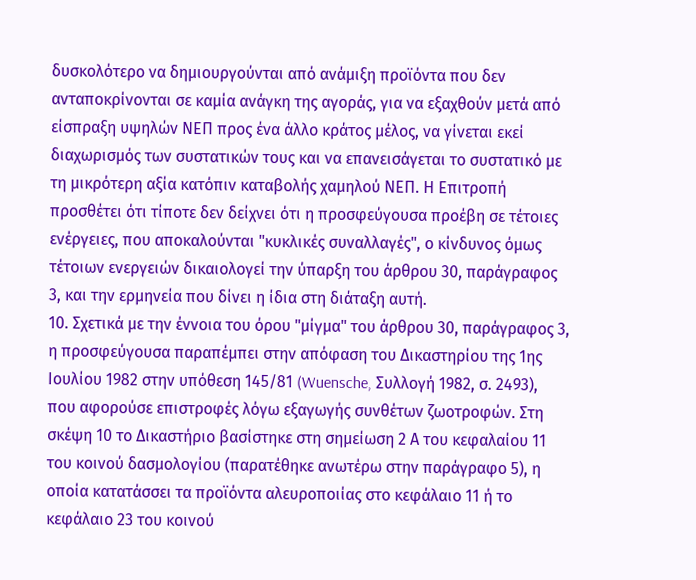δυσκολότερο να δημιουργούνται από ανάμιξη προϊόντα που δεν ανταποκρίνονται σε καμία ανάγκη της αγοράς, για να εξαχθούν μετά από είσπραξη υψηλών ΝΕΠ προς ένα άλλο κράτος μέλος, να γίνεται εκεί διαχωρισμός των συστατικών τους και να επανεισάγεται το συστατικό με τη μικρότερη αξία κατόπιν καταβολής χαμηλού ΝΕΠ. Η Επιτροπή προσθέτει ότι τίποτε δεν δείχνει ότι η προσφεύγουσα προέβη σε τέτοιες ενέργειες, που αποκαλούνται "κυκλικές συναλλαγές", ο κίνδυνος όμως τέτοιων ενεργειών δικαιολογεί την ύπαρξη του άρθρου 30, παράγραφος 3, και την ερμηνεία που δίνει η ίδια στη διάταξη αυτή.
10. Σχετικά με την έννοια του όρου "μίγμα" του άρθρου 30, παράγραφος 3, η προσφεύγουσα παραπέμπει στην απόφαση του Δικαστηρίου της 1ης Ιουλίου 1982 στην υπόθεση 145/81 (Wuensche, Συλλογή 1982, σ. 2493), που αφορούσε επιστροφές λόγω εξαγωγής συνθέτων ζωοτροφών. Στη σκέψη 10 το Δικαστήριο βασίστηκε στη σημείωση 2 Α του κεφαλαίου 11 του κοινού δασμολογίου (παρατέθηκε ανωτέρω στην παράγραφο 5), η οποία κατατάσσει τα προϊόντα αλευροποιίας στο κεφάλαιο 11 ή το κεφάλαιο 23 του κοινού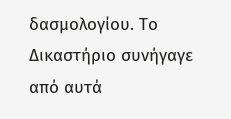δασμολογίου. Το Δικαστήριο συνήγαγε από αυτά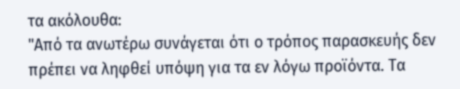τα ακόλουθα:
"Από τα ανωτέρω συνάγεται ότι ο τρόπος παρασκευής δεν πρέπει να ληφθεί υπόψη για τα εν λόγω προϊόντα. Τα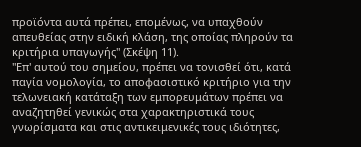προϊόντα αυτά πρέπει, επομένως, να υπαχθούν απευθείας στην ειδική κλάση, της οποίας πληρούν τα κριτήρια υπαγωγής" (Σκέψη 11).
"Επ' αυτού του σημείου, πρέπει να τονισθεί ότι, κατά παγία νομολογία, το αποφασιστικό κριτήριο για την τελωνειακή κατάταξη των εμπορευμάτων πρέπει να αναζητηθεί γενικώς στα χαρακτηριστικά τους γνωρίσματα και στις αντικειμενικές τους ιδιότητες,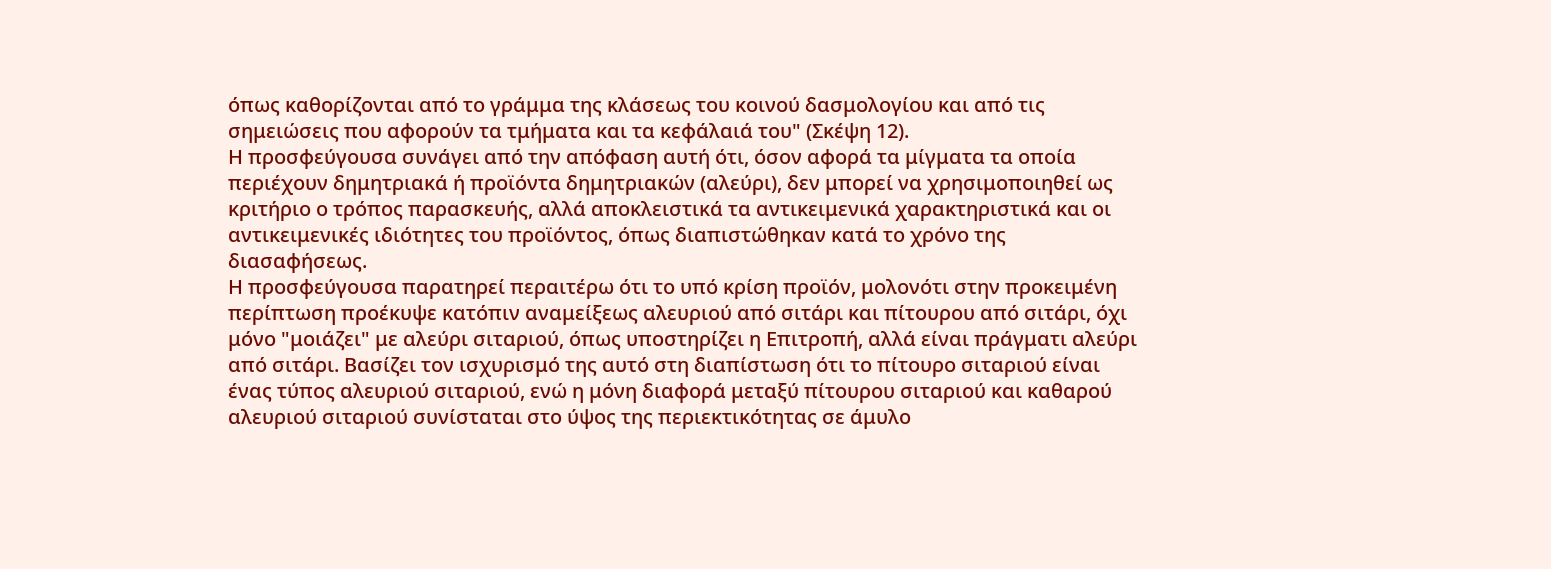όπως καθορίζονται από το γράμμα της κλάσεως του κοινού δασμολογίου και από τις σημειώσεις που αφορούν τα τμήματα και τα κεφάλαιά του" (Σκέψη 12).
Η προσφεύγουσα συνάγει από την απόφαση αυτή ότι, όσον αφορά τα μίγματα τα οποία περιέχουν δημητριακά ή προϊόντα δημητριακών (αλεύρι), δεν μπορεί να χρησιμοποιηθεί ως κριτήριο ο τρόπος παρασκευής, αλλά αποκλειστικά τα αντικειμενικά χαρακτηριστικά και οι αντικειμενικές ιδιότητες του προϊόντος, όπως διαπιστώθηκαν κατά το χρόνο της διασαφήσεως.
Η προσφεύγουσα παρατηρεί περαιτέρω ότι το υπό κρίση προϊόν, μολονότι στην προκειμένη περίπτωση προέκυψε κατόπιν αναμείξεως αλευριού από σιτάρι και πίτουρου από σιτάρι, όχι μόνο "μοιάζει" με αλεύρι σιταριού, όπως υποστηρίζει η Επιτροπή, αλλά είναι πράγματι αλεύρι από σιτάρι. Βασίζει τον ισχυρισμό της αυτό στη διαπίστωση ότι το πίτουρο σιταριού είναι ένας τύπος αλευριού σιταριού, ενώ η μόνη διαφορά μεταξύ πίτουρου σιταριού και καθαρού αλευριού σιταριού συνίσταται στο ύψος της περιεκτικότητας σε άμυλο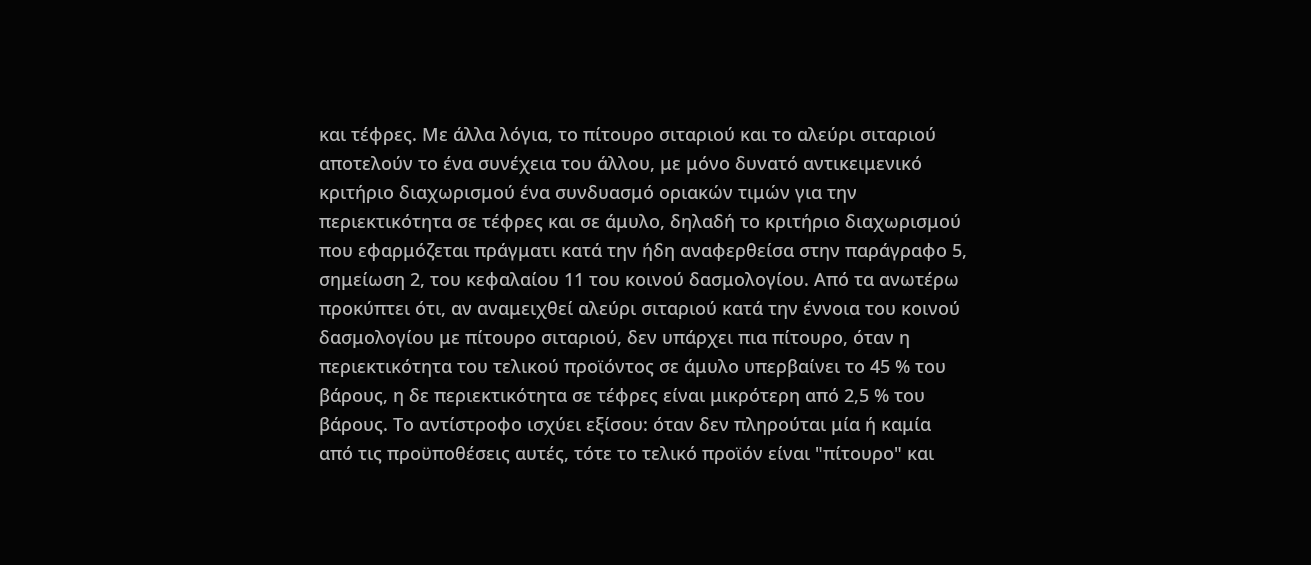και τέφρες. Με άλλα λόγια, το πίτουρο σιταριού και το αλεύρι σιταριού αποτελούν το ένα συνέχεια του άλλου, με μόνο δυνατό αντικειμενικό κριτήριο διαχωρισμού ένα συνδυασμό οριακών τιμών για την περιεκτικότητα σε τέφρες και σε άμυλο, δηλαδή το κριτήριο διαχωρισμού που εφαρμόζεται πράγματι κατά την ήδη αναφερθείσα στην παράγραφο 5, σημείωση 2, του κεφαλαίου 11 του κοινού δασμολογίου. Από τα ανωτέρω προκύπτει ότι, αν αναμειχθεί αλεύρι σιταριού κατά την έννοια του κοινού δασμολογίου με πίτουρο σιταριού, δεν υπάρχει πια πίτουρο, όταν η περιεκτικότητα του τελικού προϊόντος σε άμυλο υπερβαίνει το 45 % του βάρους, η δε περιεκτικότητα σε τέφρες είναι μικρότερη από 2,5 % του βάρους. Το αντίστροφο ισχύει εξίσου: όταν δεν πληρούται μία ή καμία από τις προϋποθέσεις αυτές, τότε το τελικό προϊόν είναι "πίτουρο" και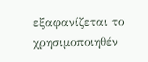εξαφανίζεται το χρησιμοποιηθέν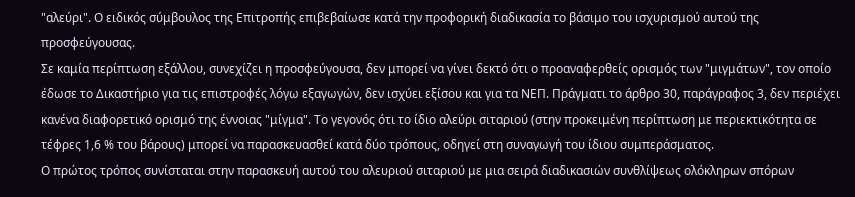"αλεύρι". Ο ειδικός σύμβουλος της Επιτροπής επιβεβαίωσε κατά την προφορική διαδικασία το βάσιμο του ισχυρισμού αυτού της προσφεύγουσας.
Σε καμία περίπτωση εξάλλου, συνεχίζει η προσφεύγουσα, δεν μπορεί να γίνει δεκτό ότι ο προαναφερθείς ορισμός των "μιγμάτων", τον οποίο έδωσε το Δικαστήριο για τις επιστροφές λόγω εξαγωγών, δεν ισχύει εξίσου και για τα ΝΕΠ. Πράγματι το άρθρο 30, παράγραφος 3, δεν περιέχει κανένα διαφορετικό ορισμό της έννοιας "μίγμα". Το γεγονός ότι το ίδιο αλεύρι σιταριού (στην προκειμένη περίπτωση με περιεκτικότητα σε τέφρες 1,6 % του βάρους) μπορεί να παρασκευασθεί κατά δύο τρόπους, οδηγεί στη συναγωγή του ίδιου συμπεράσματος.
Ο πρώτος τρόπος συνίσταται στην παρασκευή αυτού του αλευριού σιταριού με μια σειρά διαδικασιών συνθλίψεως ολόκληρων σπόρων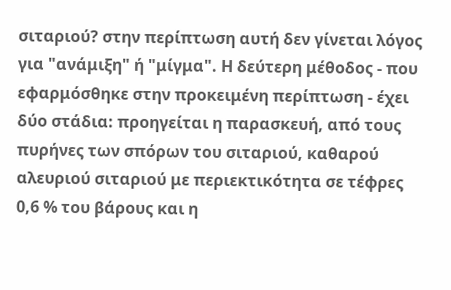σιταριού? στην περίπτωση αυτή δεν γίνεται λόγος για "ανάμιξη" ή "μίγμα". Η δεύτερη μέθοδος - που εφαρμόσθηκε στην προκειμένη περίπτωση - έχει δύο στάδια: προηγείται η παρασκευή, από τους πυρήνες των σπόρων του σιταριού, καθαρού αλευριού σιταριού με περιεκτικότητα σε τέφρες 0,6 % του βάρους και η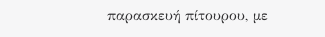παρασκευή πίτουρου, με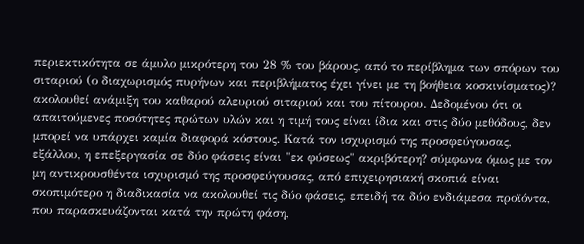περιεκτικότητα σε άμυλο μικρότερη του 28 % του βάρους, από το περίβλημα των σπόρων του σιταριού (ο διαχωρισμός πυρήνων και περιβλήματος έχει γίνει με τη βοήθεια κοσκινίσματος)? ακολουθεί ανάμιξη του καθαρού αλευριού σιταριού και του πίτουρου. Δεδομένου ότι οι απαιτούμενες ποσότητες πρώτων υλών και η τιμή τους είναι ίδια και στις δύο μεθόδους, δεν μπορεί να υπάρχει καμία διαφορά κόστους. Κατά τον ισχυρισμό της προσφεύγουσας, εξάλλου, η επεξεργασία σε δύο φάσεις είναι "εκ φύσεως" ακριβότερη? σύμφωνα όμως με τον μη αντικρουσθέντα ισχυρισμό της προσφεύγουσας, από επιχειρησιακή σκοπιά είναι σκοπιμότερο η διαδικασία να ακολουθεί τις δύο φάσεις, επειδή τα δύο ενδιάμεσα προϊόντα, που παρασκευάζονται κατά την πρώτη φάση,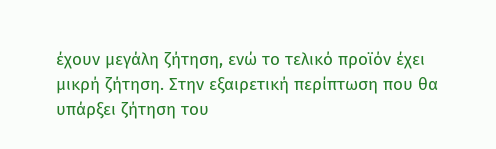έχουν μεγάλη ζήτηση, ενώ το τελικό προϊόν έχει μικρή ζήτηση. Στην εξαιρετική περίπτωση που θα υπάρξει ζήτηση του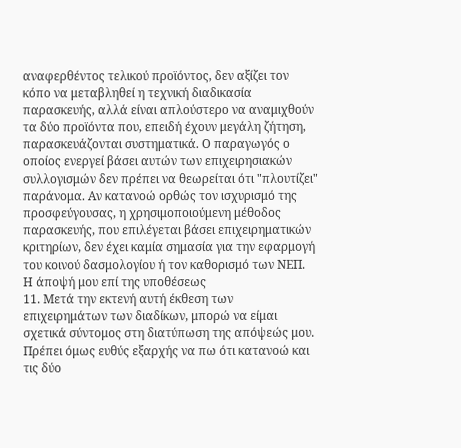αναφερθέντος τελικού προϊόντος, δεν αξίζει τον κόπο να μεταβληθεί η τεχνική διαδικασία παρασκευής, αλλά είναι απλούστερο να αναμιχθούν τα δύο προϊόντα που, επειδή έχουν μεγάλη ζήτηση, παρασκευάζονται συστηματικά. Ο παραγωγός ο οποίος ενεργεί βάσει αυτών των επιχειρησιακών συλλογισμών δεν πρέπει να θεωρείται ότι "πλουτίζει" παράνομα. Αν κατανοώ ορθώς τον ισχυρισμό της προσφεύγουσας, η χρησιμοποιούμενη μέθοδος παρασκευής, που επιλέγεται βάσει επιχειρηματικών κριτηρίων, δεν έχει καμία σημασία για την εφαρμογή του κοινού δασμολογίου ή τον καθορισμό των ΝΕΠ.
Η άποψή μου επί της υποθέσεως
11. Μετά την εκτενή αυτή έκθεση των επιχειρημάτων των διαδίκων, μπορώ να είμαι σχετικά σύντομος στη διατύπωση της απόψεώς μου. Πρέπει όμως ευθύς εξαρχής να πω ότι κατανοώ και τις δύο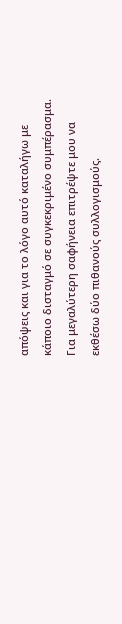απόψεις και για το λόγο αυτό καταλήγω με κάποιο δισταγμό σε συγκεκριμένο συμπέρασμα. Για μεγαλύτερη σαφήνεια επιτρέψτε μου να εκθέσω δύο πιθανούς συλλογισμούς.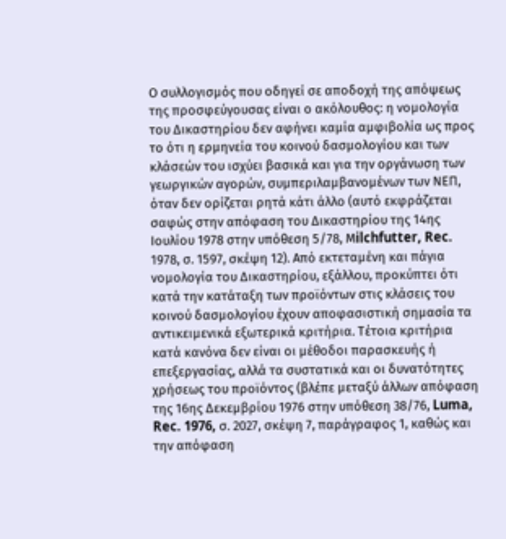Ο συλλογισμός που οδηγεί σε αποδοχή της απόψεως της προσφεύγουσας είναι ο ακόλουθος: η νομολογία του Δικαστηρίου δεν αφήνει καμία αμφιβολία ως προς το ότι η ερμηνεία του κοινού δασμολογίου και των κλάσεών του ισχύει βασικά και για την οργάνωση των γεωργικών αγορών, συμπεριλαμβανομένων των ΝΕΠ, όταν δεν ορίζεται ρητά κάτι άλλο (αυτό εκφράζεται σαφώς στην απόφαση του Δικαστηρίου της 14ης Ιουλίου 1978 στην υπόθεση 5/78, Μilchfutter, Rec. 1978, σ. 1597, σκέψη 12). Από εκτεταμένη και πάγια νομολογία του Δικαστηρίου, εξάλλου, προκύπτει ότι κατά την κατάταξη των προϊόντων στις κλάσεις του κοινού δασμολογίου έχουν αποφασιστική σημασία τα αντικειμενικά εξωτερικά κριτήρια. Τέτοια κριτήρια κατά κανόνα δεν είναι οι μέθοδοι παρασκευής ή επεξεργασίας, αλλά τα συστατικά και οι δυνατότητες χρήσεως του προϊόντος (βλέπε μεταξύ άλλων απόφαση της 16ης Δεκεμβρίου 1976 στην υπόθεση 38/76, Luma, Rec. 1976, σ. 2027, σκέψη 7, παράγραφος 1, καθώς και την απόφαση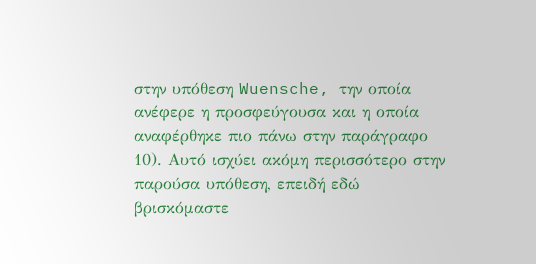στην υπόθεση Wuensche, την οποία ανέφερε η προσφεύγουσα και η οποία αναφέρθηκε πιο πάνω στην παράγραφο 10). Αυτό ισχύει ακόμη περισσότερο στην παρούσα υπόθεση, επειδή εδώ βρισκόμαστε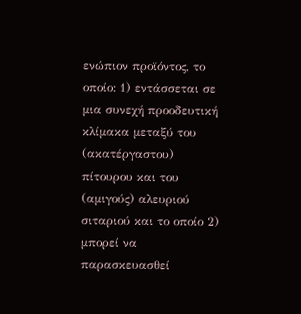ενώπιον προϊόντος, το οποίο: 1) εντάσσεται σε μια συνεχή προοδευτική κλίμακα μεταξύ του (ακατέργαστου) πίτουρου και του (αμιγούς) αλευριού σιταριού και το οποίο 2) μπορεί να παρασκευασθεί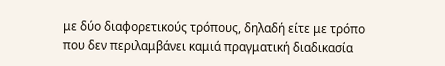με δύο διαφορετικούς τρόπους, δηλαδή είτε με τρόπο που δεν περιλαμβάνει καμιά πραγματική διαδικασία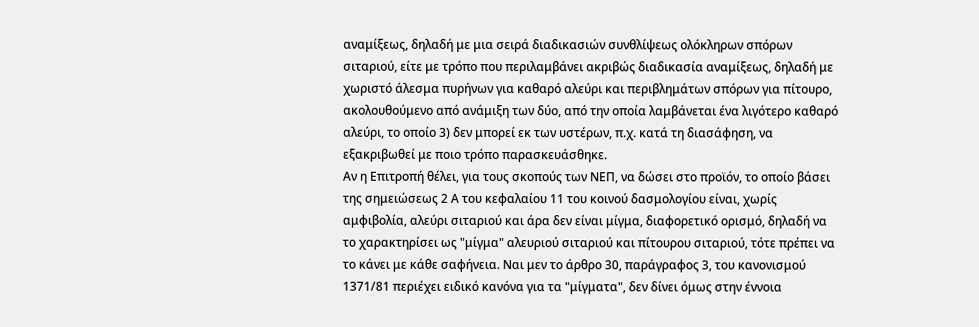αναμίξεως, δηλαδή με μια σειρά διαδικασιών συνθλίψεως ολόκληρων σπόρων σιταριού, είτε με τρόπο που περιλαμβάνει ακριβώς διαδικασία αναμίξεως, δηλαδή με χωριστό άλεσμα πυρήνων για καθαρό αλεύρι και περιβλημάτων σπόρων για πίτουρο, ακολουθούμενο από ανάμιξη των δύο, από την οποία λαμβάνεται ένα λιγότερο καθαρό αλεύρι, το οποίο 3) δεν μπορεί εκ των υστέρων, π.χ. κατά τη διασάφηση, να εξακριβωθεί με ποιο τρόπο παρασκευάσθηκε.
Αν η Επιτροπή θέλει, για τους σκοπούς των ΝΕΠ, να δώσει στο προϊόν, το οποίο βάσει της σημειώσεως 2 Α του κεφαλαίου 11 του κοινού δασμολογίου είναι, χωρίς αμφιβολία, αλεύρι σιταριού και άρα δεν είναι μίγμα, διαφορετικό ορισμό, δηλαδή να το χαρακτηρίσει ως "μίγμα" αλευριού σιταριού και πίτουρου σιταριού, τότε πρέπει να το κάνει με κάθε σαφήνεια. Ναι μεν το άρθρο 30, παράγραφος 3, του κανονισμού 1371/81 περιέχει ειδικό κανόνα για τα "μίγματα", δεν δίνει όμως στην έννοια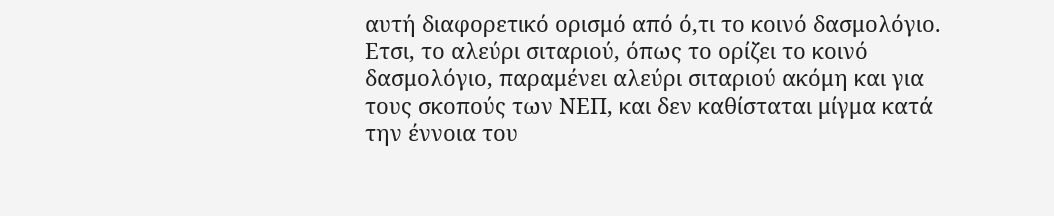αυτή διαφορετικό ορισμό από ό,τι το κοινό δασμολόγιο. Ετσι, το αλεύρι σιταριού, όπως το ορίζει το κοινό δασμολόγιο, παραμένει αλεύρι σιταριού ακόμη και για τους σκοπούς των ΝΕΠ, και δεν καθίσταται μίγμα κατά την έννοια του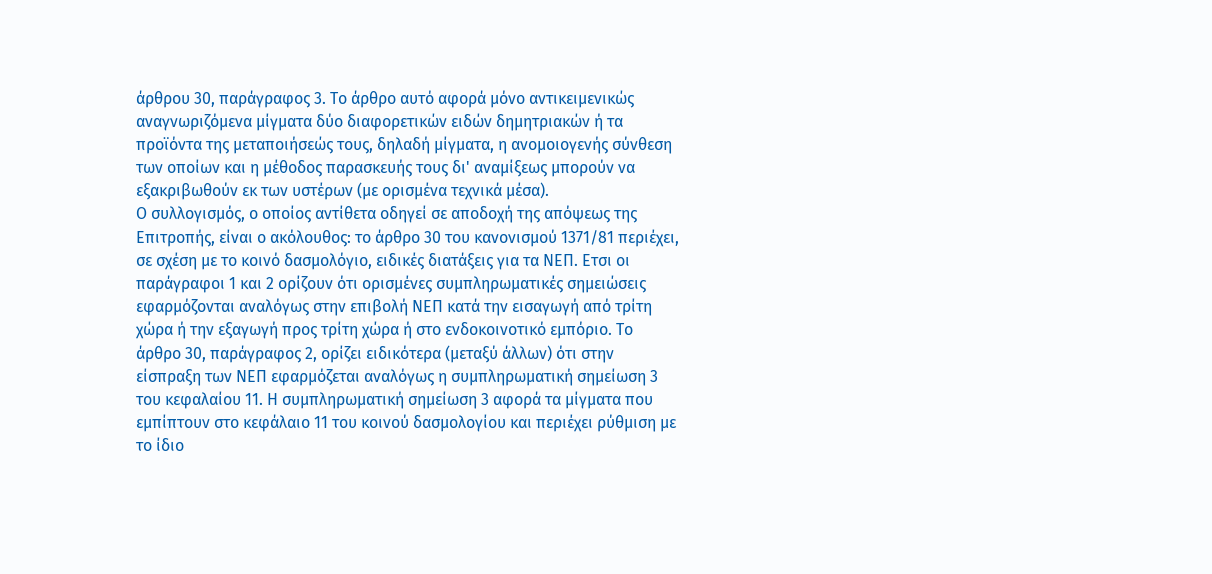άρθρου 30, παράγραφος 3. Το άρθρο αυτό αφορά μόνο αντικειμενικώς αναγνωριζόμενα μίγματα δύο διαφορετικών ειδών δημητριακών ή τα προϊόντα της μεταποιήσεώς τους, δηλαδή μίγματα, η ανομοιογενής σύνθεση των οποίων και η μέθοδος παρασκευής τους δι' αναμίξεως μπορούν να εξακριβωθούν εκ των υστέρων (με ορισμένα τεχνικά μέσα).
Ο συλλογισμός, ο οποίος αντίθετα οδηγεί σε αποδοχή της απόψεως της Επιτροπής, είναι ο ακόλουθος: το άρθρο 30 του κανονισμού 1371/81 περιέχει, σε σχέση με το κοινό δασμολόγιο, ειδικές διατάξεις για τα ΝΕΠ. Ετσι οι παράγραφοι 1 και 2 ορίζουν ότι ορισμένες συμπληρωματικές σημειώσεις εφαρμόζονται αναλόγως στην επιβολή ΝΕΠ κατά την εισαγωγή από τρίτη χώρα ή την εξαγωγή προς τρίτη χώρα ή στο ενδοκοινοτικό εμπόριο. Το άρθρο 30, παράγραφος 2, ορίζει ειδικότερα (μεταξύ άλλων) ότι στην είσπραξη των ΝΕΠ εφαρμόζεται αναλόγως η συμπληρωματική σημείωση 3 του κεφαλαίου 11. Η συμπληρωματική σημείωση 3 αφορά τα μίγματα που εμπίπτουν στο κεφάλαιο 11 του κοινού δασμολογίου και περιέχει ρύθμιση με το ίδιο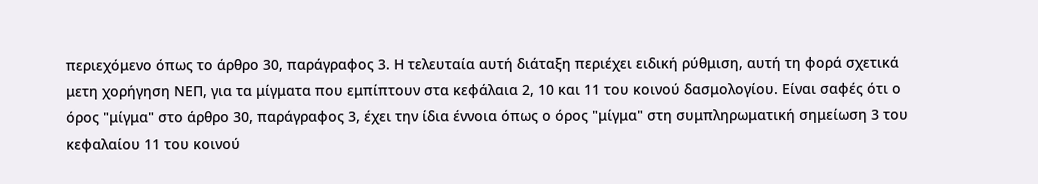περιεχόμενο όπως το άρθρο 30, παράγραφος 3. Η τελευταία αυτή διάταξη περιέχει ειδική ρύθμιση, αυτή τη φορά σχετικά μετη χορήγηση ΝΕΠ, για τα μίγματα που εμπίπτουν στα κεφάλαια 2, 10 και 11 του κοινού δασμολογίου. Είναι σαφές ότι ο όρος "μίγμα" στο άρθρο 30, παράγραφος 3, έχει την ίδια έννοια όπως ο όρος "μίγμα" στη συμπληρωματική σημείωση 3 του κεφαλαίου 11 του κοινού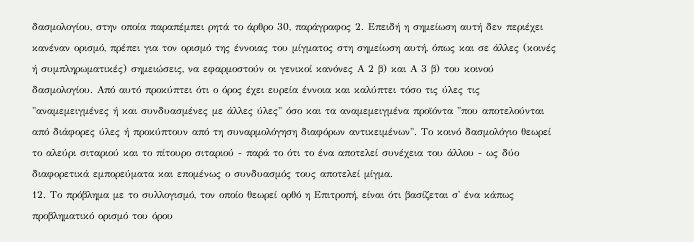δασμολογίου, στην οποία παραπέμπει ρητά το άρθρο 30, παράγραφος 2. Επειδή η σημείωση αυτή δεν περιέχει κανέναν ορισμό, πρέπει για τον ορισμό της έννοιας του μίγματος στη σημείωση αυτή, όπως και σε άλλες (κοινές ή συμπληρωματικές) σημειώσεις, να εφαρμοστούν οι γενικοί κανόνες Α 2 β) και Α 3 β) του κοινού δασμολογίου. Από αυτό προκύπτει ότι ο όρος έχει ευρεία έννοια και καλύπτει τόσο τις ύλες τις "αναμεμειγμένες ή και συνδυασμένες με άλλες ύλες" όσο και τα αναμεμειγμένα προϊόντα "που αποτελούνται από διάφορες ύλες ή προκύπτουν από τη συναρμολόγηση διαφόρων αντικειμένων". Το κοινό δασμολόγιο θεωρεί το αλεύρι σιταριού και το πίτουρο σιταριού - παρά το ότι το ένα αποτελεί συνέχεια του άλλου - ως δύο διαφορετικά εμπορεύματα και επομένως ο συνδυασμός τους αποτελεί μίγμα.
12. Το πρόβλημα με το συλλογισμό, τον οποίο θεωρεί ορθό η Επιτροπή, είναι ότι βασίζεται σ' ένα κάπως προβληματικό ορισμό του όρου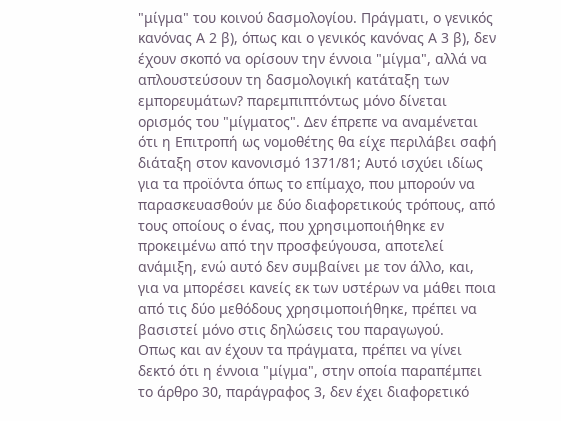"μίγμα" του κοινού δασμολογίου. Πράγματι, ο γενικός κανόνας Α 2 β), όπως και ο γενικός κανόνας Α 3 β), δεν έχουν σκοπό να ορίσουν την έννοια "μίγμα", αλλά να απλουστεύσουν τη δασμολογική κατάταξη των εμπορευμάτων? παρεμπιπτόντως μόνο δίνεται ορισμός του "μίγματος". Δεν έπρεπε να αναμένεται ότι η Επιτροπή ως νομοθέτης θα είχε περιλάβει σαφή διάταξη στον κανονισμό 1371/81; Αυτό ισχύει ιδίως για τα προϊόντα όπως το επίμαχο, που μπορούν να παρασκευασθούν με δύο διαφορετικούς τρόπους, από τους οποίους ο ένας, που χρησιμοποιήθηκε εν προκειμένω από την προσφεύγουσα, αποτελεί ανάμιξη, ενώ αυτό δεν συμβαίνει με τον άλλο, και, για να μπορέσει κανείς εκ των υστέρων να μάθει ποια από τις δύο μεθόδους χρησιμοποιήθηκε, πρέπει να βασιστεί μόνο στις δηλώσεις του παραγωγού.
Οπως και αν έχουν τα πράγματα, πρέπει να γίνει δεκτό ότι η έννοια "μίγμα", στην οποία παραπέμπει το άρθρο 30, παράγραφος 3, δεν έχει διαφορετικό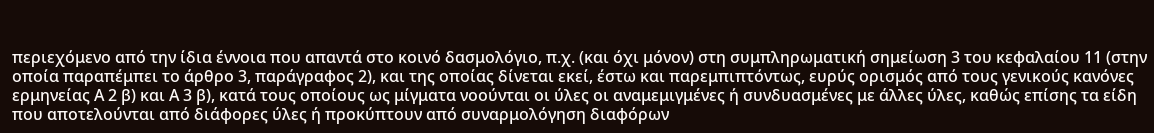περιεχόμενο από την ίδια έννοια που απαντά στο κοινό δασμολόγιο, π.χ. (και όχι μόνον) στη συμπληρωματική σημείωση 3 του κεφαλαίου 11 (στην οποία παραπέμπει το άρθρο 3, παράγραφος 2), και της οποίας δίνεται εκεί, έστω και παρεμπιπτόντως, ευρύς ορισμός από τους γενικούς κανόνες ερμηνείας Α 2 β) και Α 3 β), κατά τους οποίους ως μίγματα νοούνται οι ύλες οι αναμεμιγμένες ή συνδυασμένες με άλλες ύλες, καθώς επίσης τα είδη που αποτελούνται από διάφορες ύλες ή προκύπτουν από συναρμολόγηση διαφόρων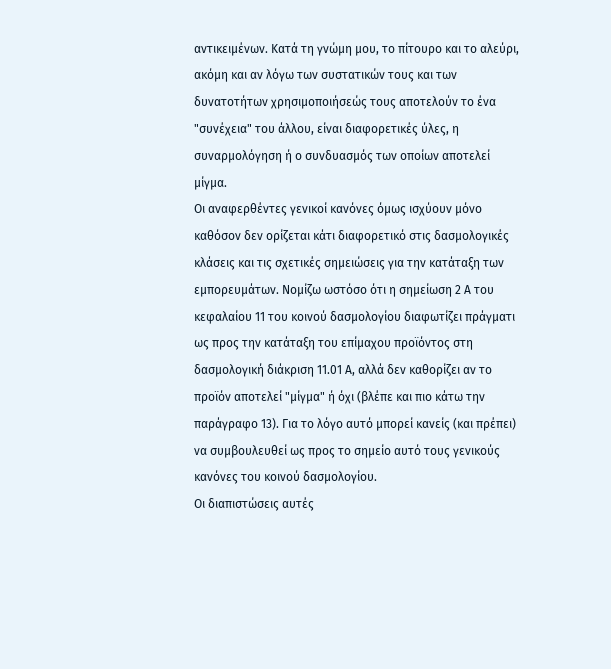αντικειμένων. Κατά τη γνώμη μου, το πίτουρο και το αλεύρι, ακόμη και αν λόγω των συστατικών τους και των δυνατοτήτων χρησιμοποιήσεώς τους αποτελούν το ένα "συνέχεια" του άλλου, είναι διαφορετικές ύλες, η συναρμολόγηση ή ο συνδυασμός των οποίων αποτελεί μίγμα.
Οι αναφερθέντες γενικοί κανόνες όμως ισχύουν μόνο καθόσον δεν ορίζεται κάτι διαφορετικό στις δασμολογικές κλάσεις και τις σχετικές σημειώσεις για την κατάταξη των εμπορευμάτων. Νομίζω ωστόσο ότι η σημείωση 2 Α του κεφαλαίου 11 του κοινού δασμολογίου διαφωτίζει πράγματι ως προς την κατάταξη του επίμαχου προϊόντος στη δασμολογική διάκριση 11.01 Α, αλλά δεν καθορίζει αν το προϊόν αποτελεί "μίγμα" ή όχι (βλέπε και πιο κάτω την παράγραφο 13). Για το λόγο αυτό μπορεί κανείς (και πρέπει) να συμβουλευθεί ως προς το σημείο αυτό τους γενικούς κανόνες του κοινού δασμολογίου.
Οι διαπιστώσεις αυτές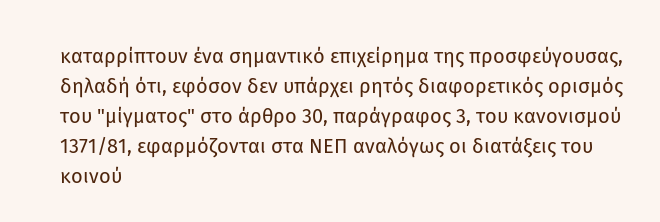καταρρίπτουν ένα σημαντικό επιχείρημα της προσφεύγουσας, δηλαδή ότι, εφόσον δεν υπάρχει ρητός διαφορετικός ορισμός του "μίγματος" στο άρθρο 30, παράγραφος 3, του κανονισμού 1371/81, εφαρμόζονται στα ΝΕΠ αναλόγως οι διατάξεις του κοινού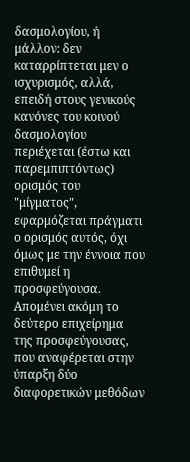δασμολογίου, ή μάλλον: δεν καταρρίπτεται μεν ο ισχυρισμός, αλλά, επειδή στους γενικούς κανόνες του κοινού δασμολογίου περιέχεται (έστω και παρεμπιπτόντως) ορισμός του "μίγματος", εφαρμόζεται πράγματι ο ορισμός αυτός, όχι όμως με την έννοια που επιθυμεί η προσφεύγουσα. Απομένει ακόμη το δεύτερο επιχείρημα της προσφεύγουσας, που αναφέρεται στην ύπαρξη δύο διαφορετικών μεθόδων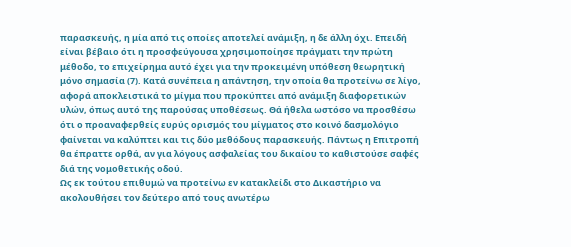παρασκευής, η μία από τις οποίες αποτελεί ανάμιξη, η δε άλλη όχι. Επειδή είναι βέβαιο ότι η προσφεύγουσα χρησιμοποίησε πράγματι την πρώτη μέθοδο, το επιχείρημα αυτό έχει για την προκειμένη υπόθεση θεωρητική μόνο σημασία (7). Κατά συνέπεια η απάντηση, την οποία θα προτείνω σε λίγο, αφορά αποκλειστικά το μίγμα που προκύπτει από ανάμιξη διαφορετικών υλών, όπως αυτό της παρούσας υποθέσεως. Θά ήθελα ωστόσο να προσθέσω ότι ο προαναφερθείς ευρύς ορισμός του μίγματος στο κοινό δασμολόγιο φαίνεται να καλύπτει και τις δύο μεθόδους παρασκευής. Πάντως η Επιτροπή θα έπραττε ορθά, αν για λόγους ασφαλείας του δικαίου το καθιστούσε σαφές διά της νομοθετικής οδού.
Ως εκ τούτου επιθυμώ να προτείνω εν κατακλείδι στο Δικαστήριο να ακολουθήσει τον δεύτερο από τους ανωτέρω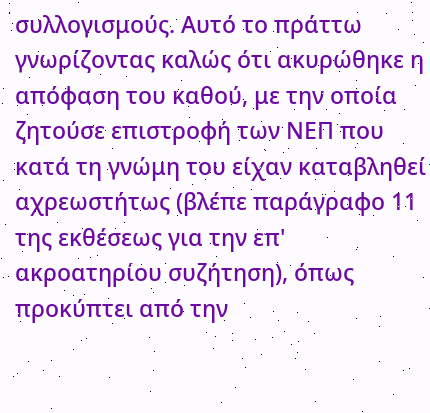συλλογισμούς. Αυτό το πράττω γνωρίζοντας καλώς ότι ακυρώθηκε η απόφαση του καθού, με την οποία ζητούσε επιστροφή των ΝΕΠ που κατά τη γνώμη του είχαν καταβληθεί αχρεωστήτως (βλέπε παράγραφο 11 της εκθέσεως για την επ' ακροατηρίου συζήτηση), όπως προκύπτει από την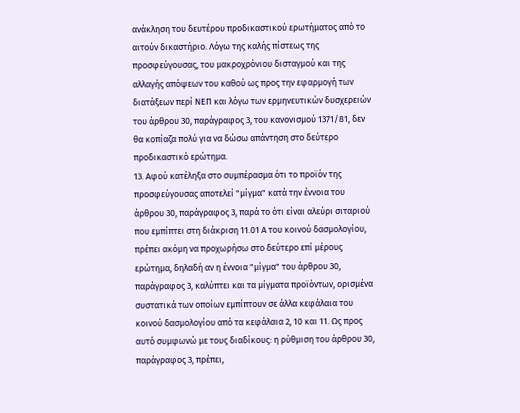ανάκληση του δευτέρου προδικαστικού ερωτήματος από το αιτούν δικαστήριο. Λόγω της καλής πίστεως της προσφεύγουσας, του μακροχρόνιου δισταγμού και της αλλαγής απόψεων του καθού ως προς την εφαρμογή των διατάξεων περί ΝΕΠ και λόγω των ερμηνευτικών δυσχερειών του άρθρου 30, παράγραφος 3, του κανονισμού 1371/81, δεν θα κοπίαζα πολύ για να δώσω απάντηση στο δεύτερο προδικαστικό ερώτημα.
13. Αφού κατέληξα στο συμπέρασμα ότι το προϊόν της προσφεύγουσας αποτελεί "μίγμα" κατά την έννοια του άρθρου 30, παράγραφος 3, παρά το ότι είναι αλεύρι σιταριού που εμπίπτει στη διάκριση 11.01 Α του κοινού δασμολογίου, πρέπει ακόμη να προχωρήσω στο δεύτερο επί μέρους ερώτημα, δηλαδή αν η έννοια "μίγμα" του άρθρου 30, παράγραφος 3, καλύπτει και τα μίγματα προϊόντων, ορισμένα συστατικά των οποίων εμπίπτουν σε άλλα κεφάλαια του κοινού δασμολογίου από τα κεφάλαια 2, 10 και 11. Ως προς αυτό συμφωνώ με τους διαδίκους: η ρύθμιση του άρθρου 30, παράγραφος 3, πρέπει,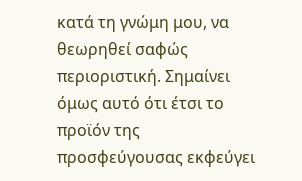κατά τη γνώμη μου, να θεωρηθεί σαφώς περιοριστική. Σημαίνει όμως αυτό ότι έτσι το προϊόν της προσφεύγουσας εκφεύγει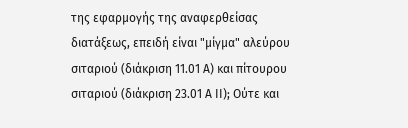της εφαρμογής της αναφερθείσας διατάξεως, επειδή είναι "μίγμα" αλεύρου σιταριού (διάκριση 11.01 Α) και πίτουρου σιταριού (διάκριση 23.01 Α ΙΙ); Ούτε και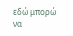εδώ μπορώ να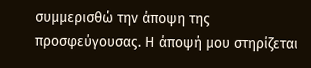συμμερισθώ την άποψη της προσφεύγουσας. Η άποψή μου στηρίζεται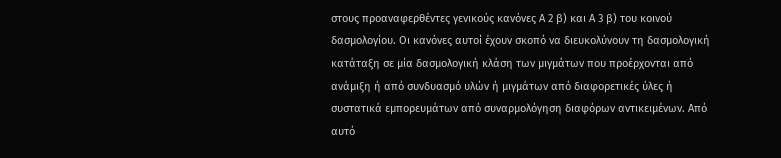στους προαναφερθέντες γενικούς κανόνες Α 2 β) και Α 3 β) του κοινού δασμολογίου. Οι κανόνες αυτοί έχουν σκοπό να διευκολύνουν τη δασμολογική κατάταξη σε μία δασμολογική κλάση των μιγμάτων που προέρχονται από ανάμιξη ή από συνδυασμό υλών ή μιγμάτων από διαφορετικές ύλες ή συστατικά εμπορευμάτων από συναρμολόγηση διαφόρων αντικειμένων. Από αυτό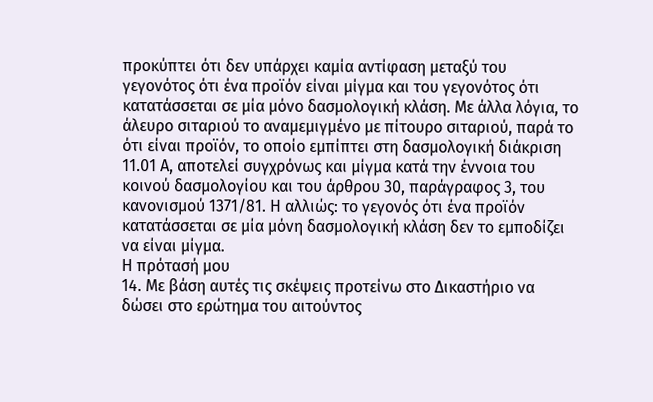προκύπτει ότι δεν υπάρχει καμία αντίφαση μεταξύ του γεγονότος ότι ένα προϊόν είναι μίγμα και του γεγονότος ότι κατατάσσεται σε μία μόνο δασμολογική κλάση. Με άλλα λόγια, το άλευρο σιταριού το αναμεμιγμένο με πίτουρο σιταριού, παρά το ότι είναι προϊόν, το οποίο εμπίπτει στη δασμολογική διάκριση 11.01 Α, αποτελεί συγχρόνως και μίγμα κατά την έννοια του κοινού δασμολογίου και του άρθρου 30, παράγραφος 3, του κανονισμού 1371/81. Η αλλιώς: το γεγονός ότι ένα προϊόν κατατάσσεται σε μία μόνη δασμολογική κλάση δεν το εμποδίζει να είναι μίγμα.
Η πρότασή μου
14. Με βάση αυτές τις σκέψεις προτείνω στο Δικαστήριο να δώσει στο ερώτημα του αιτούντος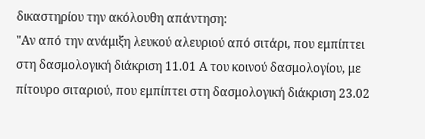δικαστηρίου την ακόλουθη απάντηση:
"Αν από την ανάμιξη λευκού αλευριού από σιτάρι, που εμπίπτει στη δασμολογική διάκριση 11.01 Α του κοινού δασμολογίου, με πίτουρο σιταριού, που εμπίπτει στη δασμολογική διάκριση 23.02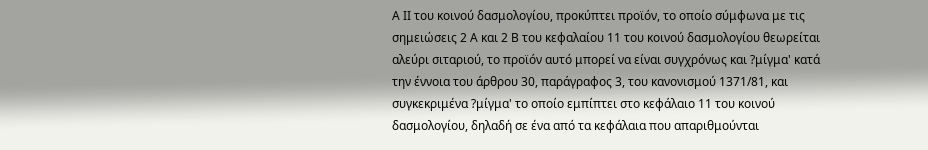Α ΙΙ του κοινού δασμολογίου, προκύπτει προϊόν, το οποίο σύμφωνα με τις σημειώσεις 2 Α και 2 Β του κεφαλαίου 11 του κοινού δασμολογίου θεωρείται αλεύρι σιταριού, το προϊόν αυτό μπορεί να είναι συγχρόνως και ?μίγμα' κατά την έννοια του άρθρου 30, παράγραφος 3, του κανονισμού 1371/81, και συγκεκριμένα ?μίγμα' το οποίο εμπίπτει στο κεφάλαιο 11 του κοινού δασμολογίου, δηλαδή σε ένα από τα κεφάλαια που απαριθμούνται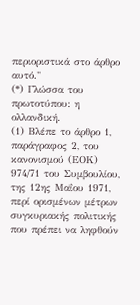περιοριστικά στο άρθρο αυτό."
(*) Γλώσσα του πρωτοτύπου: η ολλανδική.
(1) Βλέπε το άρθρο 1, παράγραφος 2, του κανονισμού (ΕΟΚ) 974/71 του Συμβουλίου, της 12ης Μαΐου 1971, περί ορισμένων μέτρων συγκυριακής πολιτικής που πρέπει να ληφθούν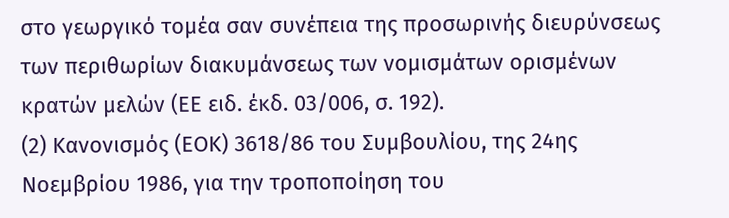στο γεωργικό τομέα σαν συνέπεια της προσωρινής διευρύνσεως των περιθωρίων διακυμάνσεως των νομισμάτων ορισμένων κρατών μελών (ΕΕ ειδ. έκδ. 03/006, σ. 192).
(2) Κανονισμός (ΕΟΚ) 3618/86 του Συμβουλίου, της 24ης Νοεμβρίου 1986, για την τροποποίηση του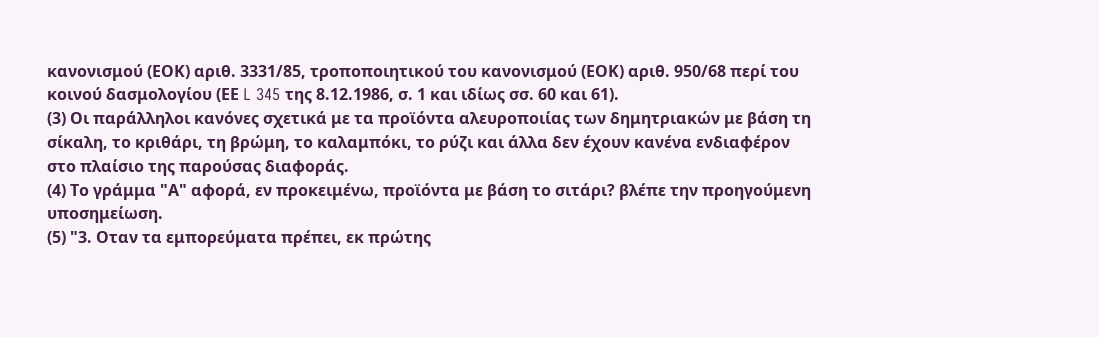κανονισμού (ΕΟΚ) αριθ. 3331/85, τροποποιητικού του κανονισμού (ΕΟΚ) αριθ. 950/68 περί του κοινού δασμολογίου (ΕΕ L 345 της 8.12.1986, σ. 1 και ιδίως σσ. 60 και 61).
(3) Οι παράλληλοι κανόνες σχετικά με τα προϊόντα αλευροποιίας των δημητριακών με βάση τη σίκαλη, το κριθάρι, τη βρώμη, το καλαμπόκι, το ρύζι και άλλα δεν έχουν κανένα ενδιαφέρον στο πλαίσιο της παρούσας διαφοράς.
(4) Το γράμμα "Α" αφορά, εν προκειμένω, προϊόντα με βάση το σιτάρι? βλέπε την προηγούμενη υποσημείωση.
(5) "3. Οταν τα εμπορεύματα πρέπει, εκ πρώτης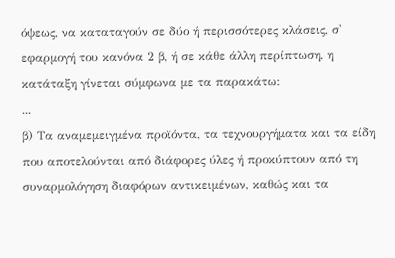όψεως, να καταταγούν σε δύο ή περισσότερες κλάσεις, σ' εφαρμογή του κανόνα 2 β, ή σε κάθε άλλη περίπτωση, η κατάταξη γίνεται σύμφωνα με τα παρακάτω:
...
β) Τα αναμεμειγμένα προϊόντα, τα τεχνουργήματα και τα είδη που αποτελούνται από διάφορες ύλες ή προκύπτουν από τη συναρμολόγηση διαφόρων αντικειμένων, καθώς και τα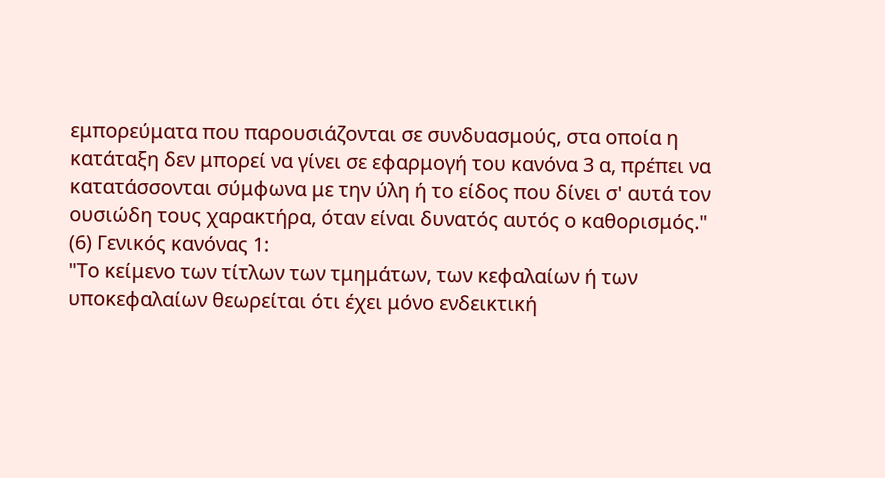εμπορεύματα που παρουσιάζονται σε συνδυασμούς, στα οποία η κατάταξη δεν μπορεί να γίνει σε εφαρμογή του κανόνα 3 α, πρέπει να κατατάσσονται σύμφωνα με την ύλη ή το είδος που δίνει σ' αυτά τον ουσιώδη τους χαρακτήρα, όταν είναι δυνατός αυτός ο καθορισμός."
(6) Γενικός κανόνας 1:
"Το κείμενο των τίτλων των τμημάτων, των κεφαλαίων ή των υποκεφαλαίων θεωρείται ότι έχει μόνο ενδεικτική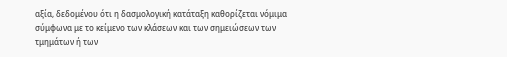αξία, δεδομένου ότι η δασμολογική κατάταξη καθορίζεται νόμιμα σύμφωνα με το κείμενο των κλάσεων και των σημειώσεων των τμημάτων ή των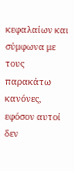κεφαλαίων και σύμφωνα με τους παρακάτω κανόνες, εφόσον αυτοί δεν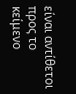είναι αντίθετοι προς το κείμενο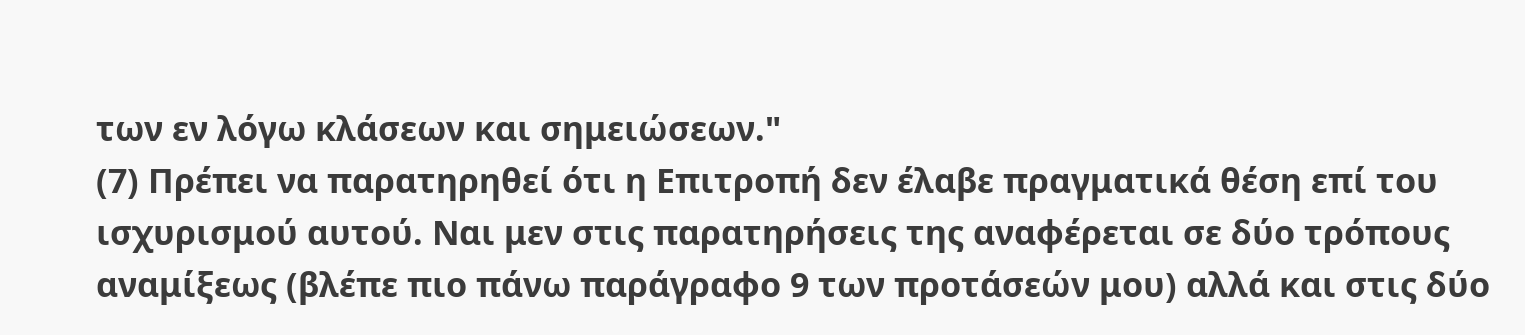των εν λόγω κλάσεων και σημειώσεων."
(7) Πρέπει να παρατηρηθεί ότι η Επιτροπή δεν έλαβε πραγματικά θέση επί του ισχυρισμού αυτού. Ναι μεν στις παρατηρήσεις της αναφέρεται σε δύο τρόπους αναμίξεως (βλέπε πιο πάνω παράγραφο 9 των προτάσεών μου) αλλά και στις δύο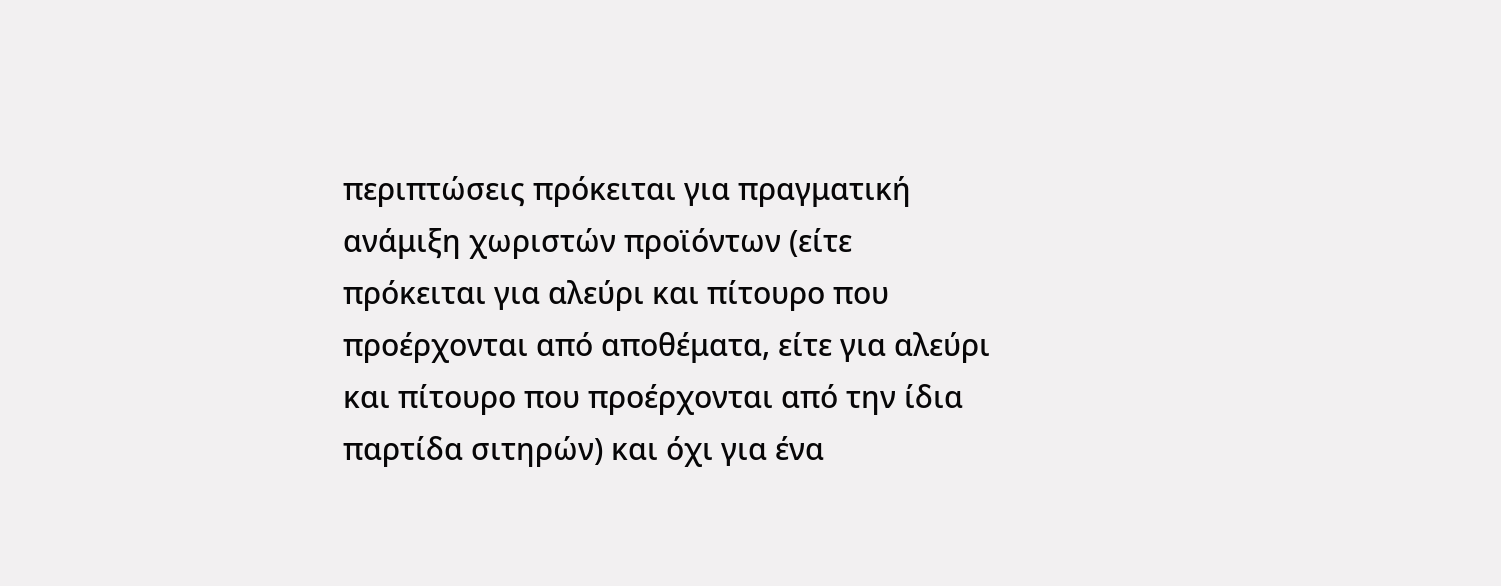περιπτώσεις πρόκειται για πραγματική ανάμιξη χωριστών προϊόντων (είτε πρόκειται για αλεύρι και πίτουρο που προέρχονται από αποθέματα, είτε για αλεύρι και πίτουρο που προέρχονται από την ίδια παρτίδα σιτηρών) και όχι για ένα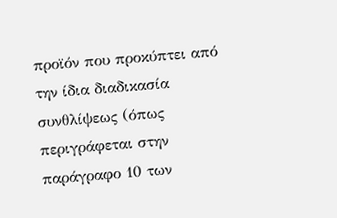προϊόν που προκύπτει από την ίδια διαδικασία συνθλίψεως (όπως περιγράφεται στην παράγραφο 10 των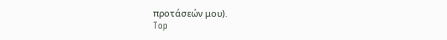προτάσεών μου).
Top